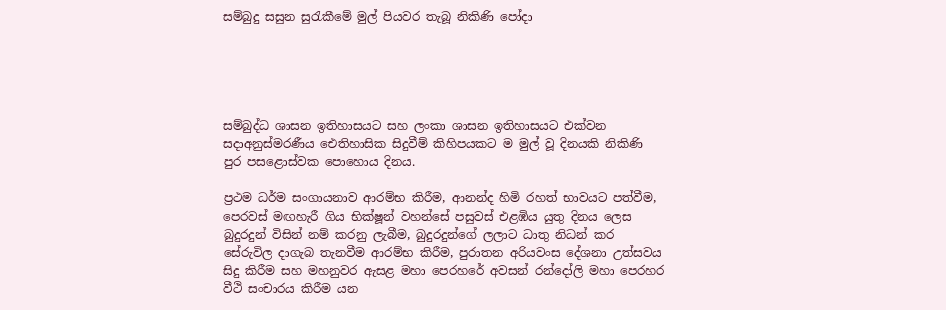සම්බුදු සසුන සුරැකීමේ මුල් පියවර තැබූ නිකිණි පෝදා





සම්බුද්ධ ශාසන ඉතිහාසයට සහ ලංකා ශාසන ඉතිහාසයට එක්වන සදාඅනුස්මරණීය ඓතිහාසික සිදුවීම් කිහිපයකට ම මුල් වූ දිනයකි නිකිණි පුර පසළොස්වක පොහොය දිනය.

ප්‍රථම ධර්ම සංගායනාව ආරම්භ කිරීම, ආනන්ද හිමි රහත් භාවයට පත්වීම, පෙරවස් මඟහැරී ගිය භික්ෂූන් වහන්සේ පසුවස් එළඹිය යුතු දිනය ලෙස බුදුරදුන් විසින් නම් කරනු ලැබීම, බුදුරදුන්ගේ ලලාට ධාතු නිධන් කර සේරුවිල දාගැබ තැනවීම ආරම්භ කිරීම, පුරාතන අරියවංස දේශනා උත්සවය සිදු කිරීම සහ මහනුවර ඇසළ මහා පෙරහරේ අවසන් රන්දෝලි මහා පෙරහර වීථි සංචාරය කිරීම යන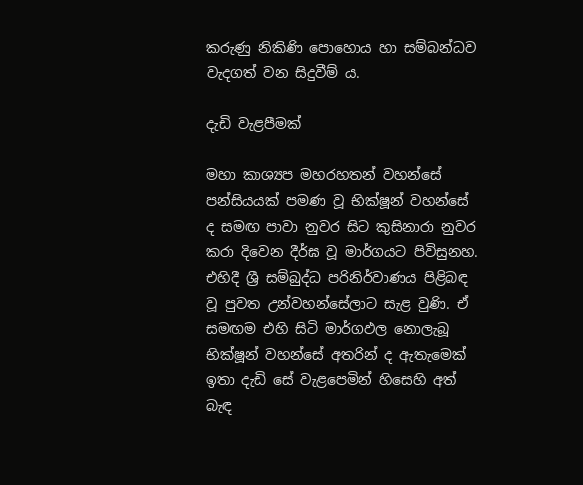කරුණු නිකිණි පොහොය හා සම්බන්ධව වැදගත් වන සිදුවීම් ය.

දැඩි වැළපීමක්

මහා කාශ්‍යප මහරහතන් වහන්සේ පන්සියයක් පමණ වූ භික්ෂූන් වහන්සේ ද සමඟ පාවා නුවර සිට කුසිනාරා නුවර කරා දිවෙන දීර්ඝ වූ මාර්ගයට පිවිසුනහ. එහිදී ශ්‍රී සම්බුද්ධ පරිනිර්වාණය පිළිබඳ වූ පුවත උන්වහන්සේලාට සැළ වුණි. ඒ සමඟම එහි සිටි මාර්ගඵල නොලැබූ භික්ෂූන් වහන්සේ අතරින් ද ඇතැමෙක් ඉතා දැඩි සේ වැළපෙමින් හිසෙහි අත් බැඳ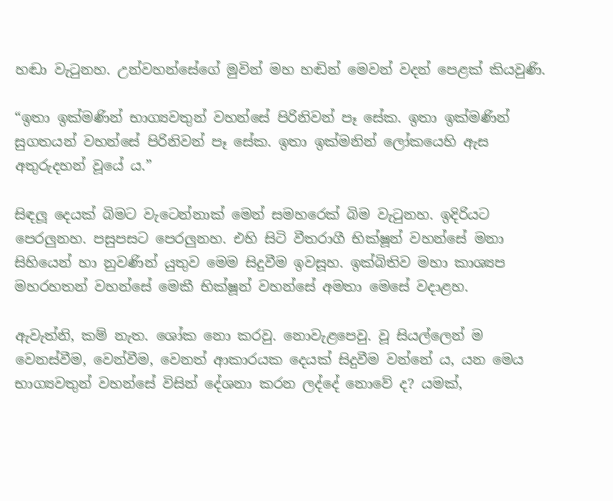හඬා වැටුනහ. උන්වහන්සේගේ මුවින් මහ හඬින් මෙවන් වදන් පෙළක් කියවුණි.

“ඉතා ඉක්මණින් භාග්‍යවතුන් වහන්සේ පිරිනිවන් පෑ සේක. ඉතා ඉක්මණින් සුගතයන් වහන්සේ පිරිනිවන් පෑ සේක. ඉතා ඉක්මනින් ලෝකයෙහි ඇස අතුරුදහන් වූයේ ය.”

සිඳලූ දෙයක් බිමට වැටෙන්නාක් මෙන් සමහරෙක් බිම වැටුනහ. ඉදිරියට පෙරලුනහ. පසුපසට පෙරලුනහ. එහි සිටි වීතරාගී භික්ෂූන් වහන්සේ මනා සිහියෙන් හා නුවණින් යුතුව මෙම සිදුවීම ඉවසූහ. ඉක්බිතිව මහා කාශ්‍යප මහරහතන් වහන්සේ මෙකී භික්ෂූන් වහන්සේ අමතා මෙසේ වදාළහ.

ඇවැත්නි, කම් නැත. ශෝක නො කරවු. නොවැළපෙවු. වූ සියල්ලෙන් ම වෙනස්වීම, වෙන්වීම, වෙනත් ආකාරයක දෙයක් සිදුවීම වන්නේ ය, යන මෙය භාග්‍යවතුන් වහන්සේ විසින් දේශනා කරන ලද්දේ නොවේ ද? යමක්,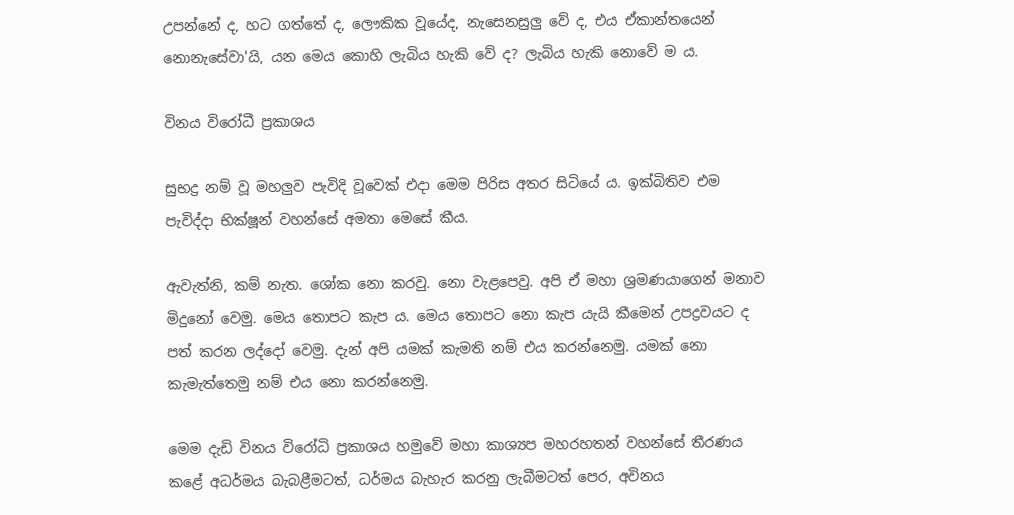උපන්නේ ද, හට ගත්තේ ද, ලෞකික වූයේද, නැසෙනසුලු වේ ද, එය ඒකාන්තයෙන් නොනැසේවා'යි, යන මෙය කොහි ලැබිය හැකි වේ ද? ලැබිය හැකි නොවේ ම ය.

විනය විරෝධී ප්‍රකාශය

සුභද්‍ර නම් වූ මහලුව පැවිදි වූවෙක් එදා මෙම පිරිස අතර සිටියේ ය. ඉක්බිතිව එම පැවිද්දා භික්ෂූන් වහන්සේ අමතා මෙසේ කීය.

ඇවැත්නි, කම් නැත. ශෝක නො කරවු. නො වැළපෙවු. අපි ඒ මහා ශ්‍රමණයාගෙන් මනාව මිදුනෝ වෙමු. මෙය තොපට කැප ය. මෙය තොපට නො කැප යැයි කීමෙන් උපද්‍රවයට ද පත් කරන ලද්දෝ වෙමු. දැන් අපි යමක් කැමති නම් එය කරන්නෙමු. යමක් නො කැමැත්තෙමු නම් එය නො කරන්නෙමු.

මෙම දැඩි විනය විරෝධි ප්‍රකාශය හමුවේ මහා කාශ්‍යප මහරහතන් වහන්සේ තීරණය කළේ අධර්මය බැබළීමටත්, ධර්මය බැහැර කරනු ලැබීමටත් පෙර, අවිනය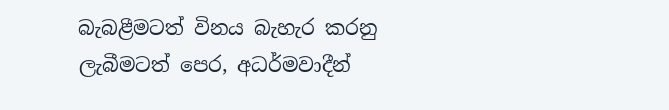බැබළීමටත් විනය බැහැර කරනු ලැබීමටත් පෙර, අධර්මවාදීන්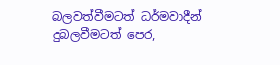බලවත්වීමටත් ධර්මවාදීන් දුබලවීමටත් පෙර,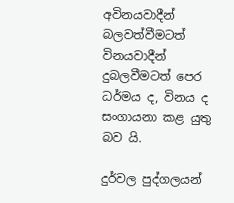අවිනයවාදීන් බලවත්වීමටත් විනයවාදීන් දුබලවීමටත් පෙර ධර්මය ද, විනය ද සංගායනා කළ යුතු බව යි.

දුර්වල පුද්ගලයන්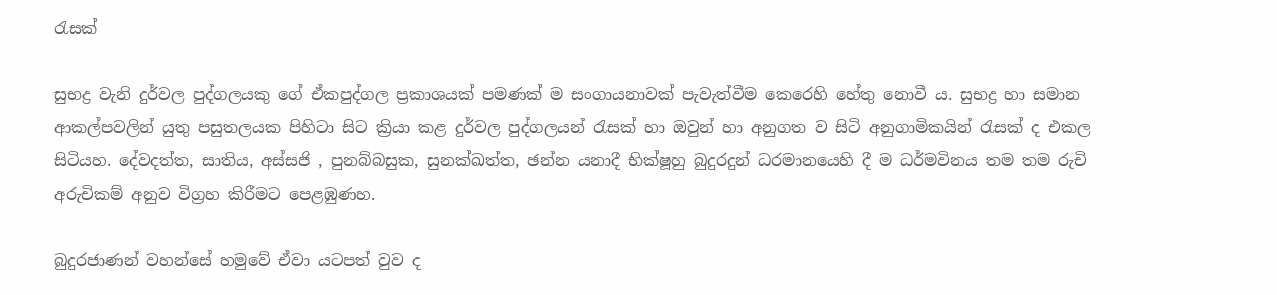රැසක්

සුභද්‍ර වැනි දුර්වල පුද්ගලයකු ගේ ඒකපුද්ගල ප්‍රකාශයක් පමණක් ම සංගායනාවක් පැවැත්වීම කෙරෙහි හේතු නොවී ය. සුභද්‍ර හා සමාන ආකල්පවලින් යුතු පසුතලයක පිහිටා සිට ක්‍රියා කළ දුර්වල පුද්ගලයන් රැසක් හා ඔවුන් හා අනුගත ව සිටි අනුගාමිකයින් රැසක් ද එකල සිටියහ. දේවදත්ත, සාතිය, අස්සජි , පුනබ්බසුක, සුනක්ඛත්ත, ඡන්න යනාදී භික්ෂූහු බුදුරදුන් ධරමානයෙහි දී ම ධර්මවිනය තම තම රුචි අරුචිකම් අනුව විග්‍රහ කිරීමට පෙළඹුණහ.

බුදුරජාණන් වහන්සේ හමුවේ ඒවා යටපත් වුව ද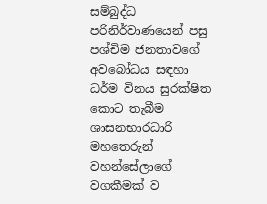සම්බුද්ධ පරිනිර්වාණයෙන් පසු පශ්චිම ජනතාවගේ අවබෝධය සඳහා ධර්ම විනය සුරක්ෂිත කොට තැබීම ශාසනභාරධාරි මහතෙරුන් වහන්සේලාගේ වගකීමක් ව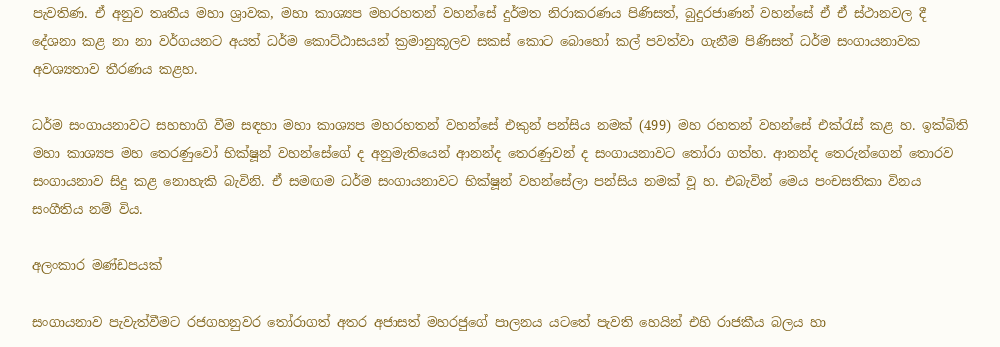පැවතිණ. ඒ අනුව තෘතීය මහා ශ්‍රාවක, මහා කාශ්‍යප මහරහතන් වහන්සේ දුර්මත නිරාකරණය පිණිසත්, බුදුරජාණන් වහන්සේ ඒ ඒ ස්ථානවල දී දේශනා කළ නා නා වර්ගයනට අයත් ධර්ම කොට්ඨාසයන් ක්‍රමානුකූලව සකස් කොට බොහෝ කල් පවත්වා ගැනීම පිණිසත් ධර්ම සංගායනාවක අවශ්‍යතාව තීරණය කළහ.

ධර්ම සංගායනාවට සහභාගි වීම සඳහා මහා කාශ්‍යප මහරහතන් වහන්සේ එකුන් පන්සිය නමක් (499) මහ රහතන් වහන්සේ එක්රැස් කළ හ. ඉක්බිති මහා කාශ්‍යප මහ තෙරණුවෝ භික්ෂූන් වහන්සේගේ ද අනුමැතියෙන් ආනන්ද තෙරණුවන් ද සංගායනාවට තෝරා ගත්හ. ආනන්ද තෙරුන්ගෙන් තොරව සංගායනාව සිදු කළ නොහැකි බැවිනි. ඒ සමඟම ධර්ම සංගායනාවට භික්ෂූන් වහන්සේලා පන්සිය නමක් වූ හ. එබැවින් මෙය පංචසතිකා විනය සංගීතිය නම් විය.

අලංකාර මණ්ඩපයක්

සංගායනාව පැවැත්වීමට රජගහනුවර තෝරාගත් අතර අජාසත් මහරජුගේ පාලනය යටතේ පැවති හෙයින් එහි රාජකීය බලය හා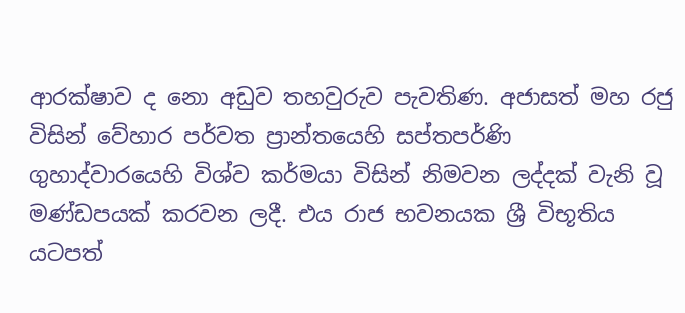ආරක්ෂාව ද නො අඩුව තහවුරුව පැවතිණ. අජාසත් මහ රජු විසින් වේහාර පර්වත ප්‍රාන්තයෙහි සප්තපර්ණි ගුහාද්වාරයෙහි විශ්ව කර්මයා විසින් නිමවන ලද්දක් වැනි වූ මණ්ඩපයක් කරවන ලදී. එය රාජ භවනයක ශ්‍රී විභූතිය යටපත්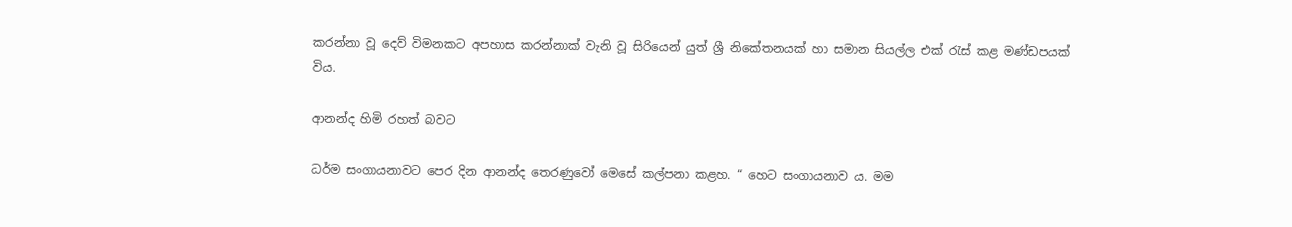කරන්නා වූ දෙව් විමනකට අපහාස කරන්නාක් වැනි වූ සිරියෙන් යුත් ශ්‍රී නිකේතනයක් හා සමාන සියල්ල එක් රැස් කළ මණ්ඩපයක් විය.

ආනන්ද හිමි රහත් බවට

ධර්ම සංගායනාවට පෙර දින ආනන්ද තෙරණුවෝ මෙසේ කල්පනා කළහ. “ හෙට සංගායනාව ය. මම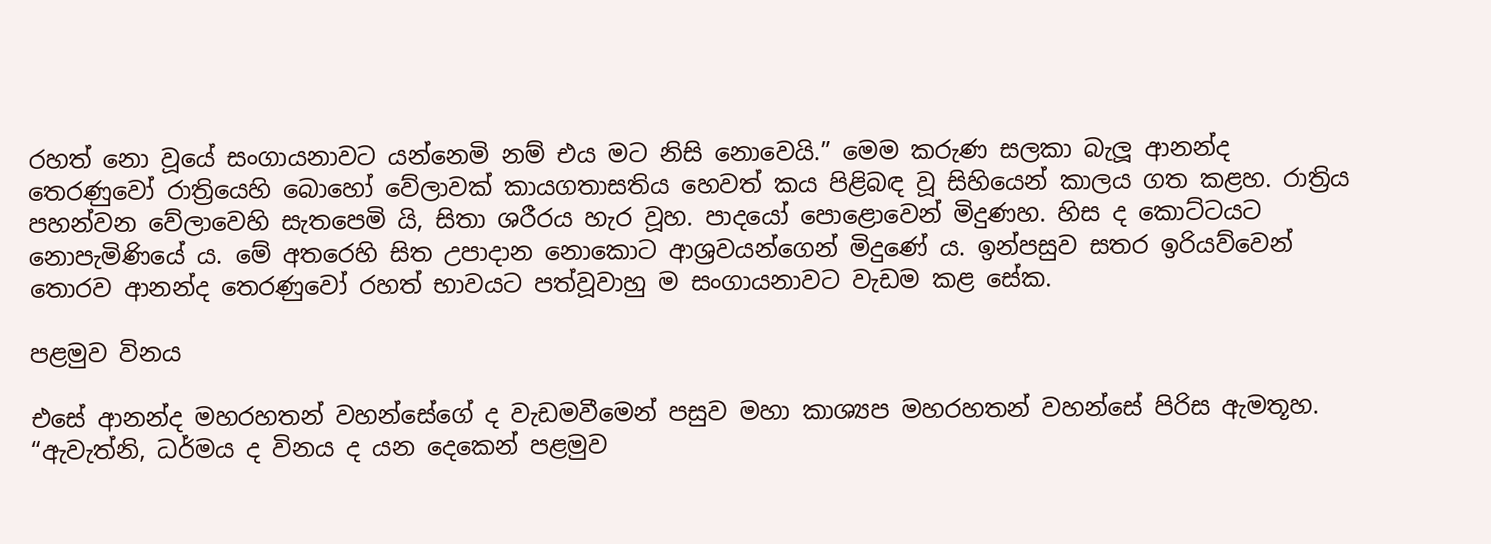රහත් නො වූයේ සංගායනාවට යන්නෙමි නම් එය මට නිසි නොවෙයි.” මෙම කරුණ සලකා බැලූ ආනන්ද තෙරණුවෝ රාත්‍රියෙහි බොහෝ වේලාවක් කායගතාසතිය හෙවත් කය පිළිබඳ වූ සිහියෙන් කාලය ගත කළහ. රාත්‍රිය පහන්වන වේලාවෙහි සැතපෙමි යි, සිතා ශරීරය හැර වූහ. පාදයෝ පොළොවෙන් මිදුණහ. හිස ද කොට්ටයට නොපැමිණියේ ය. මේ අතරෙහි සිත උපාදාන නොකොට ආශ්‍රවයන්ගෙන් මිදුණේ ය. ඉන්පසුව සතර ඉරියව්වෙන් තොරව ආනන්ද තෙරණුවෝ රහත් භාවයට පත්වූවාහු ම සංගායනාවට වැඩම කළ සේක.

පළමුව විනය

එසේ ආනන්ද මහරහතන් වහන්සේගේ ද වැඩමවීමෙන් පසුව මහා කාශ්‍යප මහරහතන් වහන්සේ පිරිස ඇමතූහ. “ඇවැත්නි, ධර්මය ද විනය ද යන දෙකෙන් පළමුව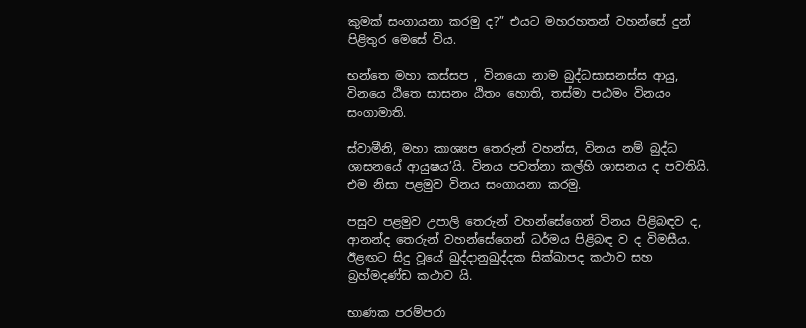කුමක් සංගායනා කරමු ද?” එයට මහරහතන් වහන්සේ දුන් පිළිතුර මෙසේ විය.

භන්තෙ මහා කස්සප , විනයො නාම බුද්ධසාසනස්ස ආයු, විනයෙ ඨිතෙ සාසනං ඨිතං හොති, තස්මා පඨමං විනයං සංගාමාති.

ස්වාමීනි, මහා කාශ්‍යප තෙරුන් වහන්ස, විනය නම් බුද්ධ ශාසනයේ ආයුෂය’යි. විනය පවත්නා කල්හි ශාසනය ද පවතියි. එම නිසා පළමුව විනය සංගායනා කරමු.

පසුව පළමුව උපාලි තෙරුන් වහන්සේගෙන් විනය පිළිබඳව ද, ආනන්ද තෙරුන් වහන්සේගෙන් ධර්මය පිළිබඳ ව ද විමසීය. ඊළඟට සිදු වූයේ ඛුද්දානුඛුද්දක සික්ඛාපද කථාව සහ බ්‍රහ්මදණ්ඩ කථාව යි.

භාණක පරම්පරා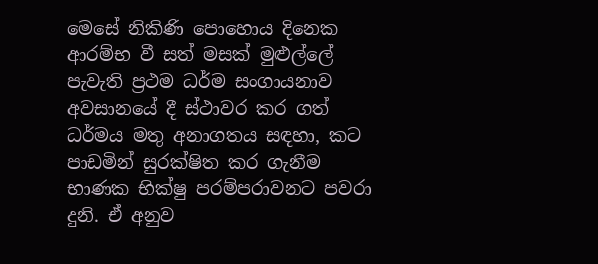මෙසේ නිකිණි පොහොය දිනෙක ආරම්භ වී සත් මසක් මුළුල්ලේ පැවැති ප්‍රථම ධර්ම සංගායනාව අවසානයේ දී ස්ථාවර කර ගත් ධර්මය මතු අනාගතය සඳහා, කට පාඩමින් සුරක්ෂිත කර ගැනීම භාණක භික්ෂු පරම්පරාවනට පවරා දුනි. ඒ අනුව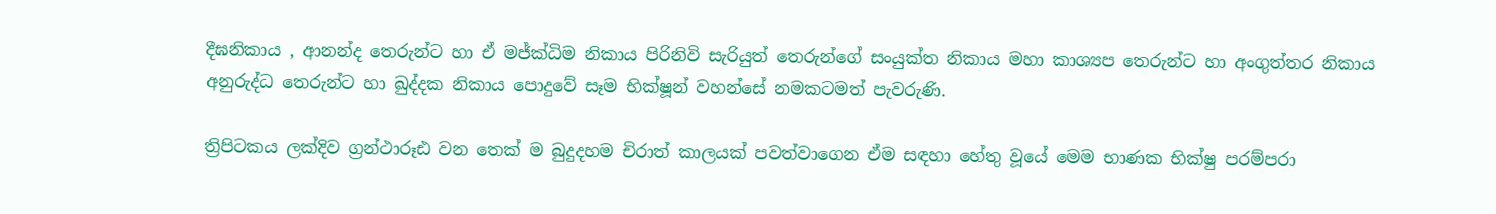දීඝනිකාය , ආනන්ද තෙරුන්ට හා ඒ මජ්ක්‍ධිම නිකාය පිරිනිවි සැරියුත් තෙරුන්ගේ සංයුක්ත නිකාය මහා කාශ්‍යප තෙරුන්ට හා අංගුත්තර නිකාය අනුරුද්ධ තෙරුන්ට හා ඛුද්දක නිකාය පොදුවේ සෑම භික්ෂූන් වහන්සේ නමකටමත් පැවරුණි.

ත්‍රිපිටකය ලක්දිව ග්‍රන්ථාරූඪ වන තෙක් ම බුදුදහම චිරාත් කාලයක් පවත්වාගෙන ඒම සඳහා හේතු වූයේ මෙම භාණක භික්ෂු පරම්පරා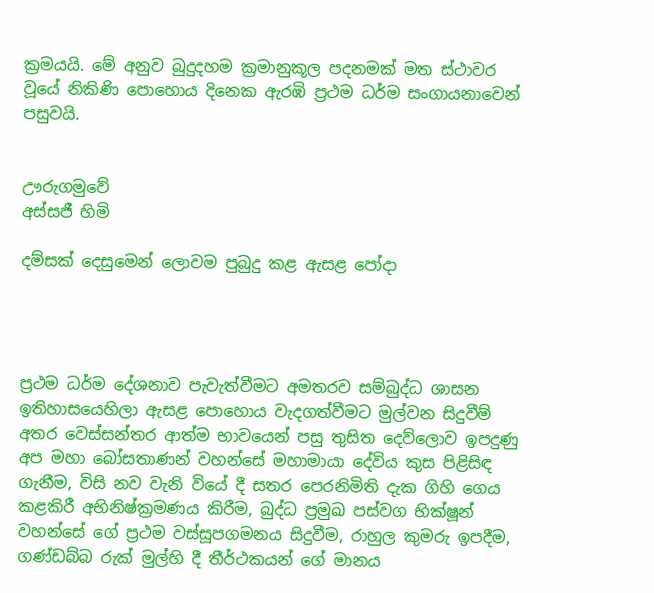ක්‍රමයයි. මේ අනුව බුදුදහම ක්‍රමානුකූල පදනමක් මත ස්ථාවර වූයේ නිකිණි පොහොය දිනෙක ඇරඹි ප්‍රථම ධර්ම සංගායනාවෙන් පසුවයි.


ඌරුගමුවේ
අස්සජී හිමි

දම්සක් දෙසුමෙන් ලොවම පුබුදු කළ ඇසළ පෝදා




ප්‍රථම ධර්ම දේශනාව පැවැත්වීමට අමතරව සම්බුද්ධ ශාසන ඉතිහාසයෙහිලා ඇසළ පොහොය වැදගත්වීමට මුල්වන සිදුවීම් අතර වෙස්සන්තර ආත්ම භාවයෙන් පසු තුසිත දෙව්ලොව ඉපදුණු අප මහා බෝසතාණන් වහන්සේ මහාමායා දේවිය කුස පිළිසිඳ ගැනීම, විසි නව වැනි වියේ දී සතර පෙරනිමිති දැක ගිහි ගෙය කළකිරී අභිනිෂ්ක්‍රමණය කිරීම, බුද්ධ ප්‍රමුඛ පස්වග භික්ෂූන් වහන්සේ ගේ ප්‍රථම වස්සූපගමනය සිදුවීම, රාහුල කුමරු ඉපදීම, ගණ්ඩබ්බ රුක් මුල්හි දී තීර්ථකයන් ගේ මානය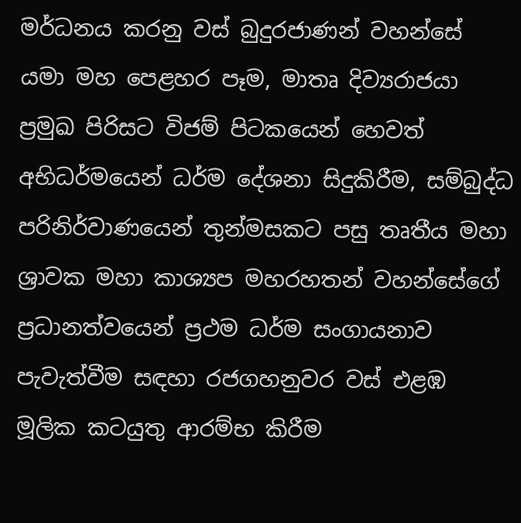මර්ධනය කරනු වස් බුදුරජාණන් වහන්සේ යමා මහ පෙළහර පෑම, මාතෘ දිව්‍යරාජයා ප්‍රමුඛ පිරිසට විජම් පිටකයෙන් හෙවත් අභිධර්මයෙන් ධර්ම දේශනා සිදුකිරීම, සම්බුද්ධ පරිනිර්වාණයෙන් තුන්මසකට පසු තෘතීය මහා ශ්‍රාවක මහා කාශ්‍යප මහරහතන් වහන්සේගේ ප්‍රධානත්වයෙන් ප්‍රථම ධර්ම සංගායනාව පැවැත්වීම සඳහා රජගහනුවර වස් එළඹ මූලික කටයුතු ආරම්භ කිරීම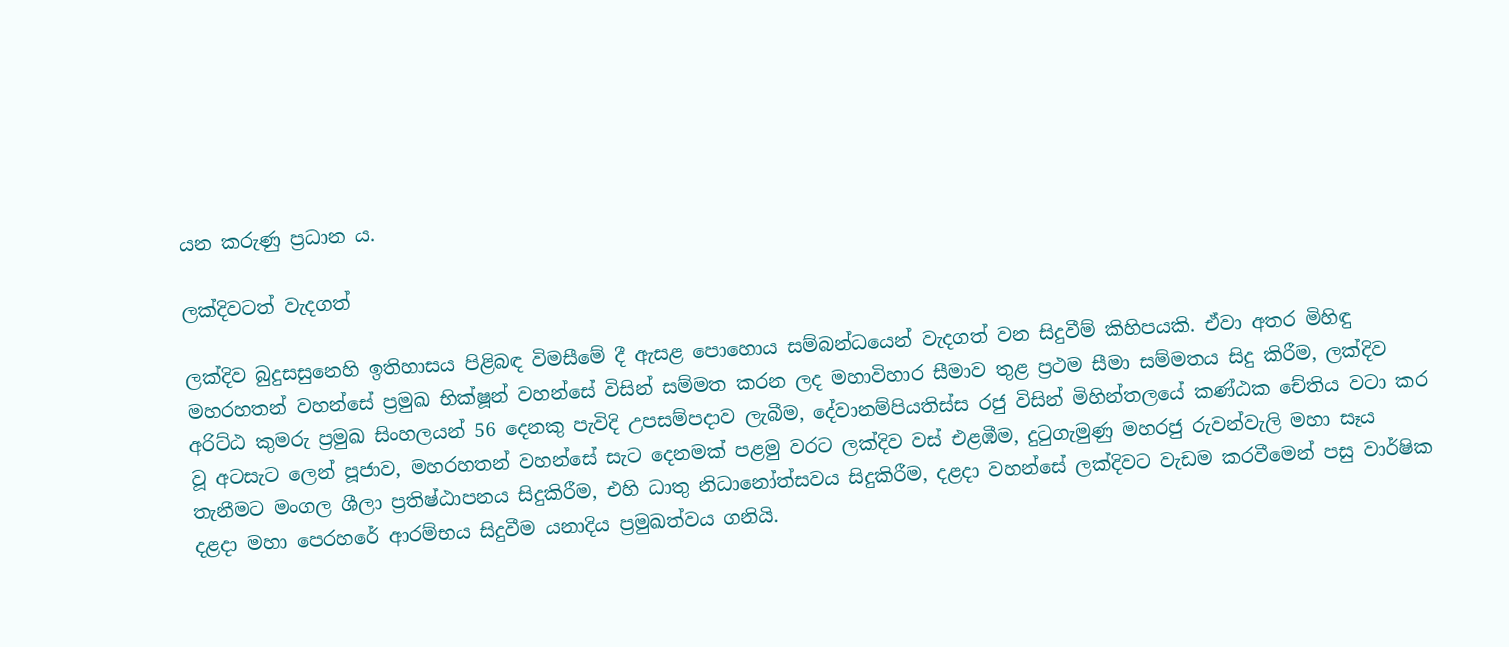යන කරුණු ප්‍රධාන ය.

ලක්දිවටත් වැදගත්

ලක්දිව බුදුසසුනෙහි ඉතිහාසය පිළිබඳ විමසීමේ දී ඇසළ පොහොය සම්බන්ධයෙන් වැදගත් වන සිදුවීම් කිහිපයකි. ඒවා අතර මිහිඳු මහරහතන් වහන්සේ ප්‍රමුඛ භික්ෂූන් වහන්සේ විසින් සම්මත කරන ලද මහාවිහාර සීමාව තුළ ප්‍රථම සීමා සම්මතය සිදු කිරීම, ලක්දිව අරිට්ඨ කුමරු ප්‍රමුඛ සිංහලයන් 56 දෙනකු පැවිදි උපසම්පදාව ලැබීම, දේවානම්පියතිස්ස රජු විසින් මිහින්තලයේ කණ්ඨක චේතිය වටා කර වූ අටසැට ලෙන් පූජාව, මහරහතන් වහන්සේ සැට දෙනමක් පළමු වරට ලක්දිව වස් එළඹීම, දුටුගැමුණු මහරජු රුවන්වැලි මහා සෑය තැනීමට මංගල ශීලා ප්‍රතිෂ්ඨාපනය සිදුකිරීම, එහි ධාතු නිධානෝත්සවය සිදුකිරීම, දළදා වහන්සේ ලක්දිවට වැඩම කරවීමෙන් පසු වාර්ෂික දළදා මහා පෙරහරේ ආරම්භය සිදුවීම යනාදිය ප්‍රමුඛත්වය ගනියි.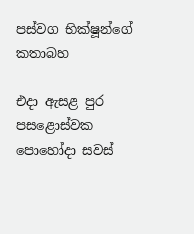පස්වග භික්ෂූන්ගේ කතාබහ

එදා ඇසළ පුර පසළොස්වක පොහෝදා සවස්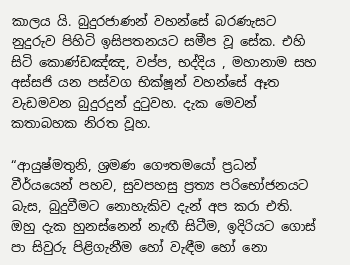කාලය යි. බුදුරජාණන් වහන්සේ බරණැසට නුදුරුව පිහිටි ඉසිපතනයට සමීප වූ සේක. එහි සිටි කොණ්ඩඤ්ඤ, වප්ප, භද්දිය , මහානාම සහ අස්සජි යන පස්වග භික්ෂූන් වහන්සේ ඈත වැඩමවන බුදුරදුන් දුටුවහ. දැක මෙවන් කතාබහක නිරත වූහ.

“ආයුෂ්මතුනි, ශ්‍රමණ ගෞතමයෝ ප්‍රධන් වීර්යයෙන් පහව, සුවපහසු ප්‍රත්‍ය පරිභෝජනයට බැස, බුදුවීමට නොහැකිව දැන් අප කරා එති. ඔහු දැක හුනස්නෙන් නැඟී සිටීම, ඉදිරියට ගොස් පා සිවුරු පිළිගැනීම හෝ වැඳීම හෝ නො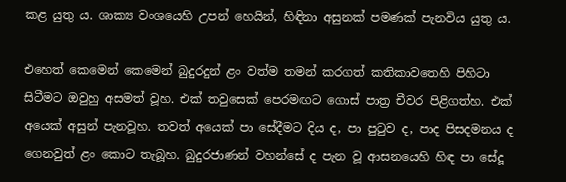කළ යුතු ය. ශාක්‍ය වංශයෙහි උපන් හෙයින්, හිඳිනා අසුනක් පමණක් පැනවිය යුතු ය.

එහෙත් කෙමෙන් කෙමෙන් බුදුරදුන් ළං වත්ම තමන් කරගත් කතිකාවතෙහි පිහිටා සිටීමට ඔවුහු අසමත් වූහ. එක් තවුසෙක් පෙරමඟට ගොස් පාත්‍ර චීවර පිළිගත්හ. එක් අයෙක් අසුන් පැනවූහ. තවත් අයෙක් පා සේදීමට දිය ද, පා පුටුව ද, පාද පිසදමනය ද ගෙනවුත් ළං කොට තැබූහ. බුදුරජාණන් වහන්සේ ද පැන වූ ආසනයෙහි හිඳ පා සේදූ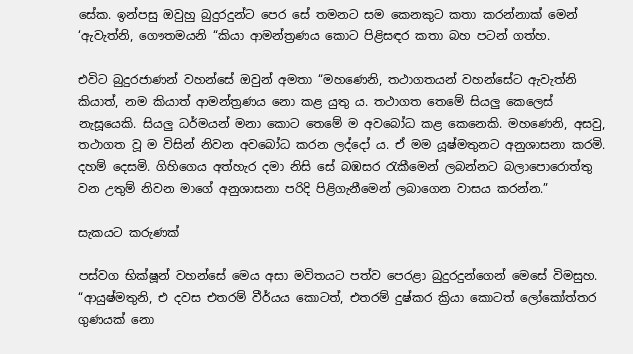සේක. ඉන්පසු ඔවුහු බුදුරදුන්ට පෙර සේ තමනට සම කෙනකුට කතා කරන්නාක් මෙන් ‘ඇවැත්නි, ගෞතමයනි “කියා ආමන්ත්‍රණය කොට පිළිසඳර කතා බහ පටන් ගත්හ.

එවිට බුදුරජාණන් වහන්සේ ඔවුන් අමතා “මහණෙනි, තථාගතයන් වහන්සේට ඇවැත්නි කියාත්, නම කියාත් ආමන්ත්‍රණය නො කළ යුතු ය. තථාගත තෙමේ සියලු කෙලෙස් නැසූයෙකි. සියලු ධර්මයන් මනා කොට තෙමේ ම අවබෝධ කළ කෙනෙකි. මහණෙනි, අසවු, තථාගත වූ ම විසින් නිවන අවබෝධ කරන ලද්දෝ ය. ඒ මම යූෂ්මතුනට අනුශාසනා කරමි. දහම් දෙසමි. ගිහිගෙය අත්හැර දමා නිසි සේ බඹසර රැකීමෙන් ලබන්නට බලාපොරොත්තු වන උතුම් නිවන මාගේ අනුශාසනා පරිදි පිළිගැනීමෙන් ලබාගෙන වාසය කරන්න.”

සැකයට කරුණක්

පස්වග භික්ෂූන් වහන්සේ මෙය අසා මවිතයට පත්ව පෙරළා බුදුරදුන්ගෙන් මෙසේ විමසුහ. “ආයුෂ්මතුනි, එ දවස එතරම් වීර්යය කොටත්, එතරම් දුෂ්කර ක්‍රියා කොටත් ලෝකෝත්තර ගුණයක් නො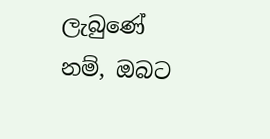ලැබුණේ නම්, ඔබට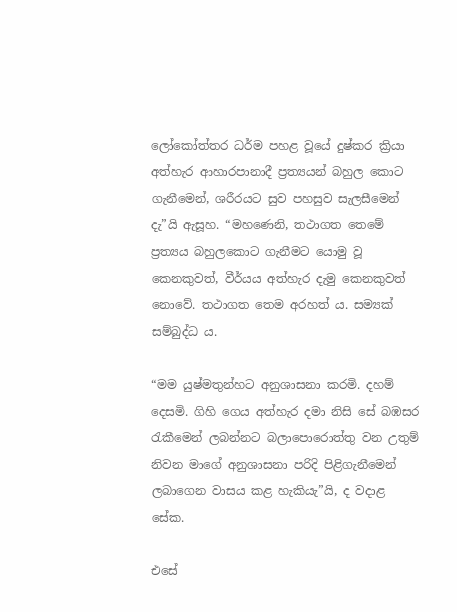ලෝකෝත්තර ධර්ම පහළ වූයේ දුෂ්කර ක්‍රියා අත්හැර ආහාරපානාදී ප්‍රත්‍යයන් බහුල කොට ගැනීමෙන්, ශරීරයට සුව පහසුව සැලසීමෙන් දැ”යි ඇසූහ. “මහණෙනි, තථාගත තෙමේ ප්‍රත්‍යය බහුලකොට ගැනීමට යොමු වූ කෙනකුවත්, වීර්යය අත්හැර දැමු කෙනකුවත් නොවේ. තථාගත තෙම අරහත් ය. සම්‍යක් සම්බුද්ධ ය.

“මම යුෂ්මතුන්හට අනුශාසනා කරමි. දහම් දෙසමි. ගිහි ගෙය අත්හැර දමා නිසි සේ බඹසර රැකීමෙන් ලබන්නට බලාපොරොත්තු වන උතුම් නිවන මාගේ අනුශාසනා පරිදි පිළිගැනීමෙන් ලබාගෙන වාසය කළ හැකියැ”යි, ද වදාළ සේක.

එසේ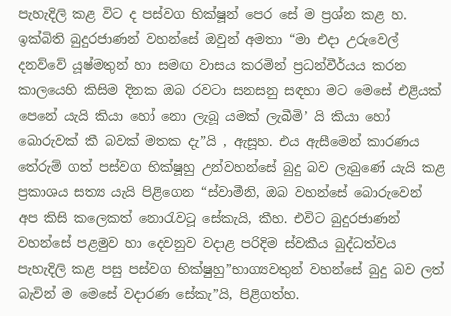පැහැදිලි කළ විට ද පස්වග භික්ෂූන් පෙර සේ ම ප්‍රශ්න කළ හ. ඉක්බිති බුදුරජාණන් වහන්සේ ඔවුන් අමතා “මා එදා උරුවෙල් දනව්වේ යූෂ්මතුන් හා සමඟ වාසය කරමින් ප්‍රධන්වීර්යය කරන කාලයෙහි කිසිම දිනක ඔබ රවටා සනසනු සඳහා මට මෙසේ එළියක් පෙනේ යැයි කියා හෝ නො ලැබූ යමක් ලැබීමි’ යි කියා හෝ බොරුවක් කී බවක් මතක දැ”යි , ඇසූහ. එය ඇසීමෙන් කාරණය තේරුම් ගත් පස්වග භික්ෂූහු උන්වහන්සේ බුදු බව ලැබුණේ යැයි කළ ප්‍රකාශය සත්‍ය යැයි පිළිගෙන “ස්වාමීනි, ඔබ වහන්සේ බොරුවෙන් අප කිසි කලෙකත් නොරැවටූ සේකැයි, කීහ. එවිට බුදුරජාණන් වහන්සේ පළමුව හා දෙවනුව වදාළ පරිදිම ස්වකීය බුද්ධත්වය පැහැදිලි කළ පසු පස්වග භික්ෂුහු”භාග්‍යවතුන් වහන්සේ බුදු බව ලත් බැවින් ම මෙසේ වදාරණ සේකැ”යි, පිළිගත්හ.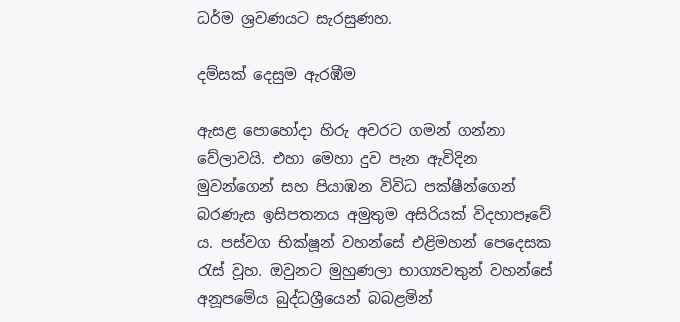ධර්ම ශ්‍රවණයට සැරසුණහ.

දම්සක් දෙසුම ඇරඹීම

ඇසළ පොහෝදා හිරු අවරට ගමන් ගන්නා වේලාවයි. එහා මෙහා දුව පැන ඇවිදින මුවන්ගෙන් සහ පියාඹන විවිධ පක්ෂීන්ගෙන් බරණැස ඉසිපතනය අමුතුම අසිරියක් විදහාපෑවේ ය. පස්වග භික්ෂූන් වහන්සේ එළිමහන් පෙදෙසක රැස් වූහ. ඔවුනට මුහුණලා භාග්‍යවතුන් වහන්සේ අනූපමේය බුද්ධශ්‍රීයෙන් බබළමින්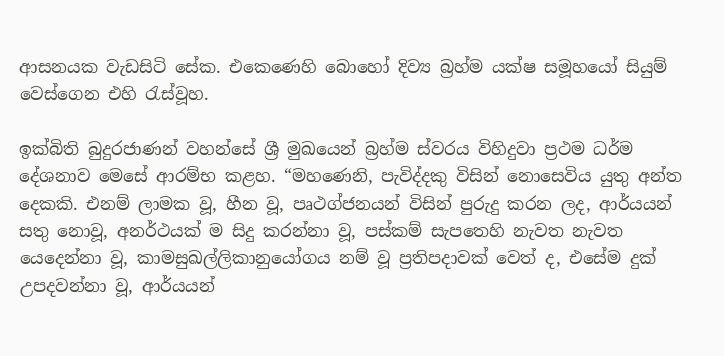ආසනයක වැඩසිටි සේක. එකෙණෙහි බොහෝ දිව්‍ය බ්‍රහ්ම යක්ෂ සමූහයෝ සියුම් වෙස්ගෙන එහි රැස්වූහ.

ඉක්බිති බුදුරජාණන් වහන්සේ ශ්‍රී මුඛයෙන් බ්‍රහ්ම ස්වරය විහිදුවා ප්‍රථම ධර්ම දේශනාව මෙසේ ආරම්භ කළහ. “මහණෙනි, පැවිද්දකු විසින් නොසෙවිය යුතු අන්ත දෙකකි. එනම් ලාමක වූ, හීන වූ, පෘථග්ජනයන් විසින් පුරුදු කරන ලද, ආර්යයන් සතු නොවූ, අනර්ථයක් ම සිදු කරන්නා වූ, පස්කම් සැපතෙහි නැවත නැවත යෙදෙන්නා වූ, කාමසුඛල්ලිකානුයෝගය නම් වූ ප්‍රතිපදාවක් වෙත් ද, එසේම දුක් උපදවන්නා වූ, ආර්යයන්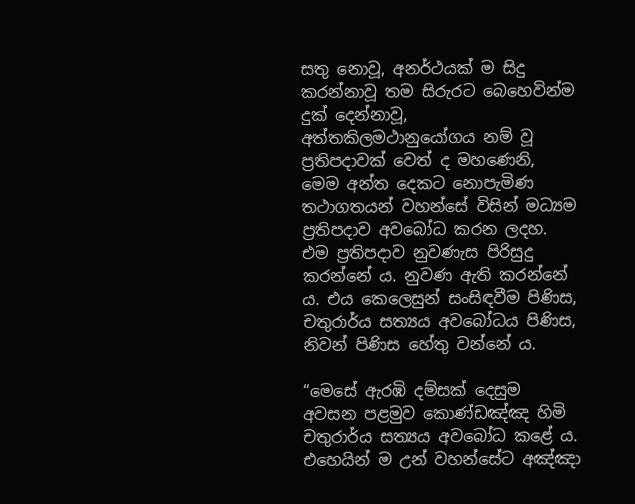සතු නොවූ, අනර්ථයක් ම සිදු කරන්නාවූ තම සිරුරට බෙහෙවින්ම දුක් දෙන්නාවූ, අත්තකිලමථානුයෝගය නම් වූ ප්‍රතිපදාවක් වෙත් ද මහණෙනි, මෙම අන්ත දෙකට නොපැමිණ තථාගතයන් වහන්සේ විසින් මධ්‍යම ප්‍රතිපදාව අවබෝධ කරන ලදහ. එම ප්‍රතිපදාව නුවණැස පිරිසුදු කරන්නේ ය. නුවණ ඇති කරන්නේ ය. එය කෙලෙසුන් සංසිඳවීම පිණිස, චතුරාර්ය සත්‍යය අවබෝධය පිණිස, නිවන් පිණිස හේතු වන්නේ ය.

“මෙසේ ඇරඹි දම්සක් දෙසුම අවසන පළමුව කොණ්ඩඤ්ඤ හිමි චතුරාර්ය සත්‍යය අවබෝධ කළේ ය. එහෙයින් ම උන් වහන්සේට අඤ්ඤා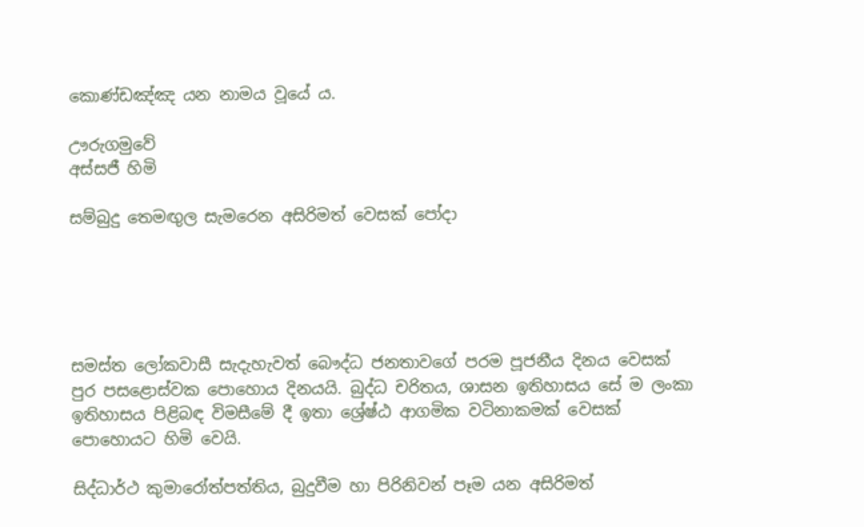කොණ්ඩඤ්ඤ යන නාමය වූයේ ය.

ඌරුගමුවේ
අස්සජී හිමි

සම්බුදු තෙමඟුල සැමරෙන අසිරිමත් වෙසක් පෝදා





සමස්ත ලෝකවාසී සැදැහැවත් බෞද්ධ ජනතාවගේ පරම පූජනීය දිනය වෙසක් පුර පසළොස්වක පොහොය දිනයයි. බුද්ධ චරිතය, ශාසන ඉතිහාසය සේ ම ලංකා ඉතිහාසය පිළිබඳ විමසීමේ දී ඉතා ශ්‍රේෂ්ඨ ආගමික වටිනාකමක් වෙසක් පොහොයට හිමි වෙයි.

සිද්ධාර්ථ කුමාරෝත්පත්තිය, බුදුවීම හා පිරිනිවන් පෑම යන අසිරිමත්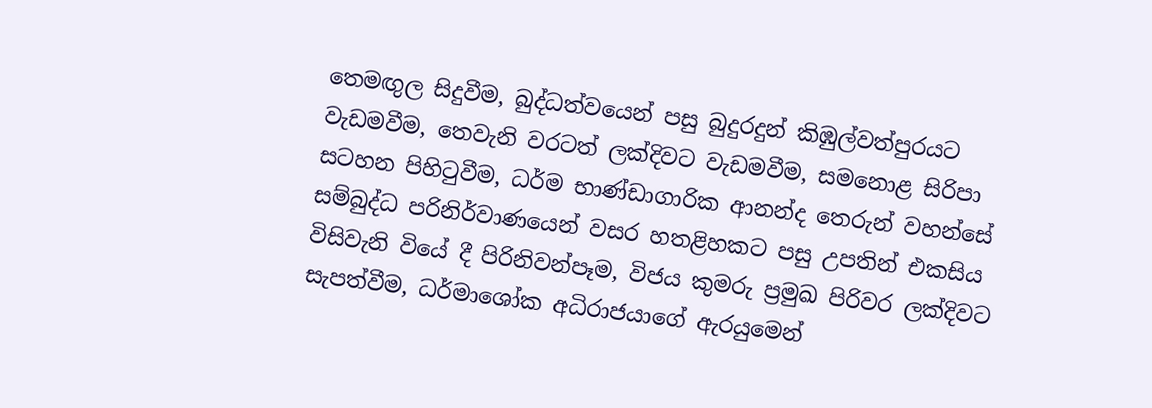තෙමඟුල සිදුවීම, බුද්ධත්වයෙන් පසු බුදුරදුන් කිඹුල්වත්පුරයට වැඩමවීම, තෙවැනි වරටත් ලක්දිවට වැඩමවීම, සමනොළ සිරිපා සටහන පිහිටුවීම, ධර්ම භාණ්ඩාගාරික ආනන්ද තෙරුන් වහන්සේ සම්බුද්ධ පරිනිර්වාණයෙන් වසර හතළිහකට පසු උපතින් එකසිය විසිවැනි වියේ දී පිරිනිවන්පෑම, විජය කුමරු ප්‍රමුඛ පිරිවර ලක්දිවට සැපත්වීම, ධර්මාශෝක අධිරාජයාගේ ඇරයුමෙන්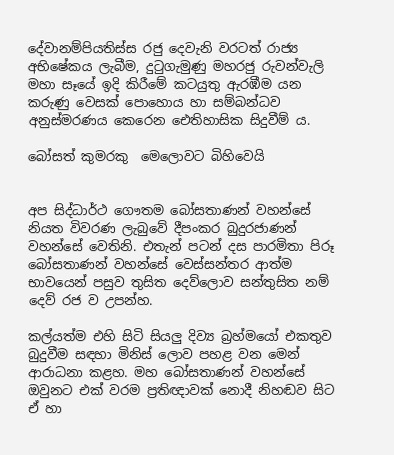දේවානම්පියතිස්ස රජු දෙවැනි වරටත් රාජ්‍ය අභිෂේකය ලැබීම, දුටුගැමුණු මහරජු රුවන්වැලි මහා සෑයේ ඉදි කිරීමේ කටයුතු ඇරඹීම යන කරුණු වෙසක් පොහොය හා සම්බන්ධව අනුස්මරණය කෙරෙන ඓතිහාසික සිදුවීම් ය.

බෝසත් කුමරකු  මෙලොවට බිහිවෙයි


අප සිද්ධාර්ථ ගෞතම බෝසතාණන් වහන්සේ නියත විවරණ ලැබුවේ දීපංකර බුදුරජාණන් වහන්සේ වෙතිනි. එතැන් පටන් දස පාරමිතා පිරූ බෝසතාණන් වහන්සේ වෙස්සන්තර ආත්ම භාවයෙන් පසුව තුසිත දෙව්ලොව සන්තුසිත නම් දෙව් රජ ව උපන්හ.

කල්යත්ම එහි සිටි සියලු දිව්‍ය බ්‍රහ්මයෝ එකතුව බුදුවීම සඳහා මිනිස් ලොව පහළ වන මෙන් ආරාධනා කළහ. මහ බෝසතාණන් වහන්සේ ඔවුනට එක් වරම ප්‍රතිඥාවක් නොදී නිහඬව සිට ඒ හා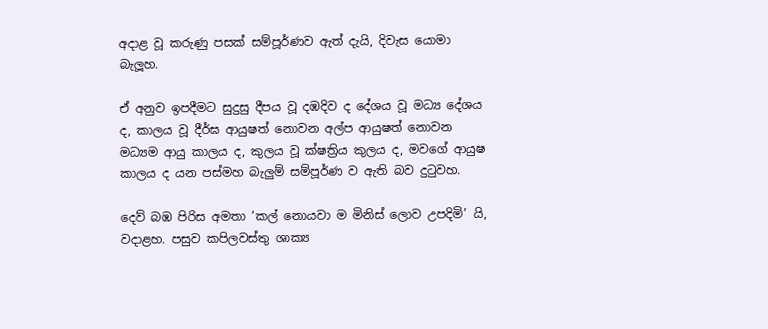අදාළ වූ කරුණු පසක් සම්පූර්ණව ඇත් දැයි, දිවැස යොමා බැලූහ.

ඒ අනුව ඉපදීමට සුදුසු දීපය වූ දඹදිව ද දේශය වූ මධ්‍ය දේශය ද, කාලය වූ දීර්ඝ ආයුෂත් නොවන අල්ප ආයුෂත් නොවන මධ්‍යම ආයු කාලය ද, කුලය වූ ක්ෂත්‍රිය කුලය ද, මවගේ ආයුෂ කාලය ද යන පස්මහ බැලුම් සම්පූර්ණ ව ඇති බව දුටුවහ.

දෙව් බඹ පිරිස අමතා ‘කල් නොයවා ම මිනිස් ලොව උපදිමි’ යි, වදාළහ. පසුව කපිලවස්තු ශාක්‍ය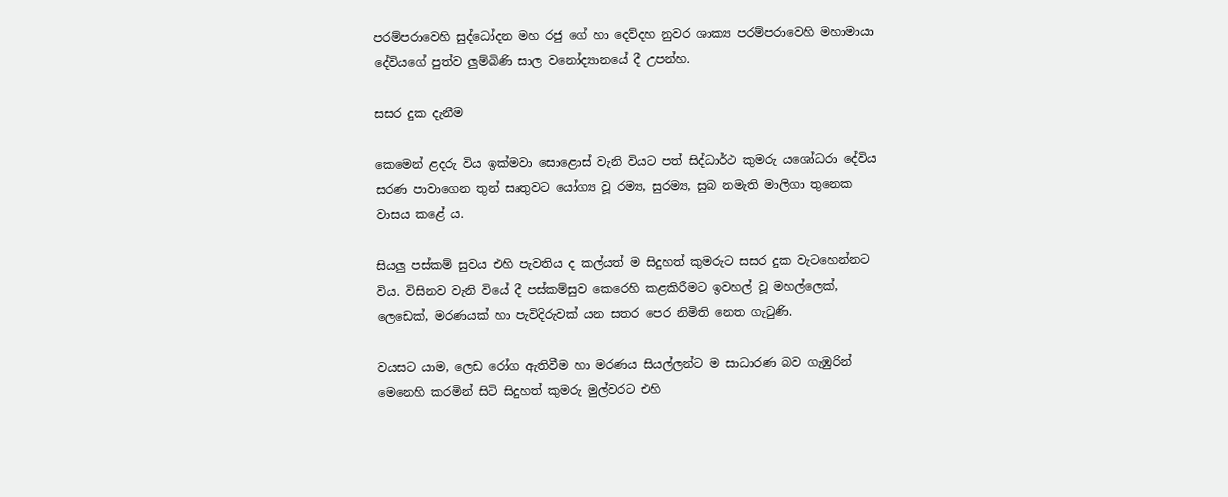පරම්පරාවෙහි සුද්ධෝදන මහ රජු ගේ හා දෙව්දහ නුවර ශාක්‍ය පරම්පරාවෙහි මහාමායා දේවියගේ පුත්ව ලුම්බිණි සාල වනෝද්‍යානයේ දී උපන්හ.

සසර දුක දැනීම

කෙමෙන් ළදරු විය ඉක්මවා සොළොස් වැනි වියට පත් සිද්ධාර්ථ කුමරු යශෝධරා දේවිය සරණ පාවාගෙන තුන් සෘතුවට යෝග්‍ය වූ රම්‍ය, සුරම්‍ය, සුබ නමැති මාලිගා තුනෙක වාසය කළේ ය.

සියලු පස්කම් සුවය එහි පැවතිය ද කල්යත් ම සිදුහත් කුමරුට සසර දුක වැටහෙන්නට විය. විසිනව වැනි වියේ දී පස්කම්සුව කෙරෙහි කළකිරීමට ඉවහල් වූ මහල්ලෙක්, ලෙඩෙක්, මරණයක් හා පැවිදිරුවක් යන සතර පෙර නිමිති නෙත ගැටුණි.

වයසට යාම, ලෙඩ රෝග ඇතිවීම හා මරණය සියල්ලන්ට ම සාධාරණ බව ගැඹුරින් මෙනෙහි කරමින් සිටි සිදුහත් කුමරු මුල්වරට එහි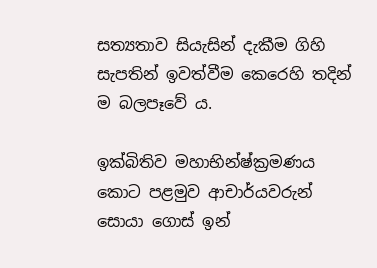සත්‍යතාව සියැසින් දැකීම ගිහි සැපතින් ඉවත්වීම කෙරෙහි තදින් ම බලපෑවේ ය.

ඉක්බිතිව මහාභින්ෂ්ක්‍රමණය කොට පළමුව ආචාර්යවරුන් සොයා ගොස් ඉන්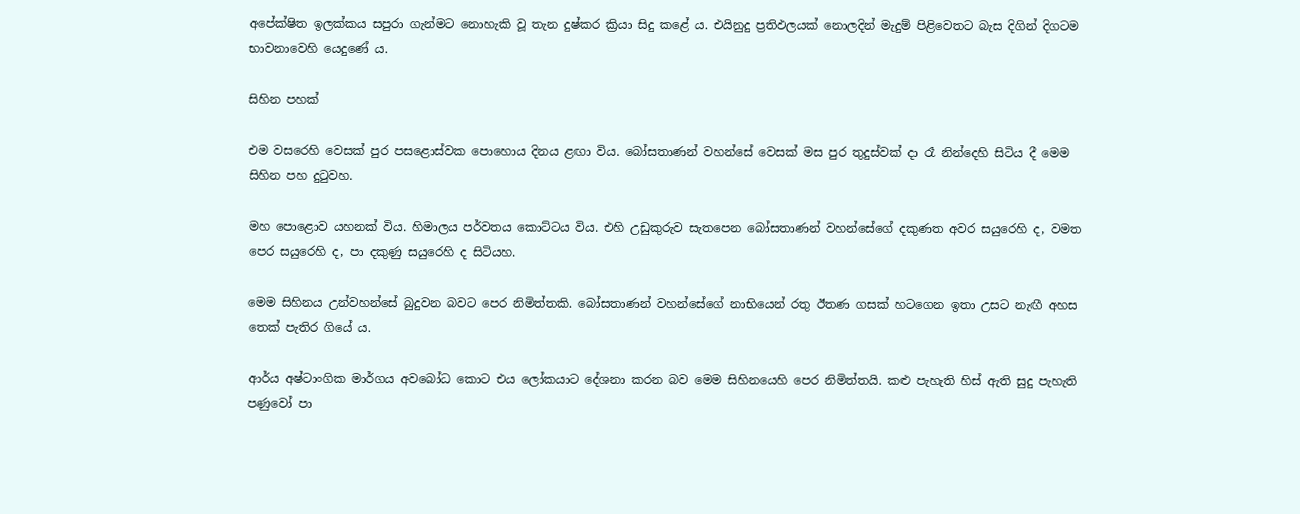අපේක්ෂිත ඉලක්කය සපුරා ගැන්මට නොහැකි වූ තැන දුෂ්කර ක්‍රියා සිදු කළේ ය. එයිනුදු ප්‍රතිඵලයක් නොලදින් මැදුම් පිළිවෙතට බැස දිගින් දිගටම භාවනාවෙහි යෙදුණේ ය.

සිහින පහක්

එම වසරෙහි වෙසක් පුර පසළොස්වක පොහොය දිනය ළඟා විය. බෝසතාණන් වහන්සේ වෙසක් මස පුර තුදුස්වක් දා රෑ නින්දෙහි සිටිය දී මෙම සිහින පහ දුටුවහ.

මහ පොළොව යහනක් විය. හිමාලය පර්වතය කොට්ටය විය. එහි උඩුකුරුව සැතපෙන බෝසතාණන් වහන්සේගේ දකුණත අවර සයුරෙහි ද, වමත පෙර සයුරෙහි ද, පා දකුණු සයුරෙහි ද සිටියහ.

මෙම සිහිනය උන්වහන්සේ බුදුවන බවට පෙර නිමිත්තකි. බෝසතාණන් වහන්සේගේ නාභියෙන් රතු ඊතණ ගසක් හටගෙන ඉතා උසට නැඟී අහස තෙක් පැතිර ගියේ ය.

ආර්ය අෂ්ටාංගික මාර්ගය අවබෝධ කොට එය ලෝකයාට දේශනා කරන බව මෙම සිහිනයෙහි පෙර නිමිත්තයි. කළු පැහැති හිස් ඇති සුදු පැහැති පණුවෝ පා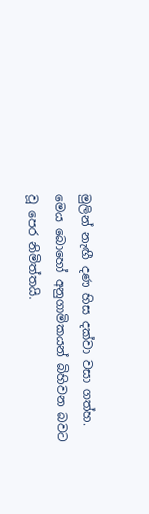මුලින් නැඟී දණ හිස දක්වා වසා ගත්හ. මෙය බොහෝ අනුගාමිකයන් බිහිවන බවට වූ පෙර නිමිත්තයි.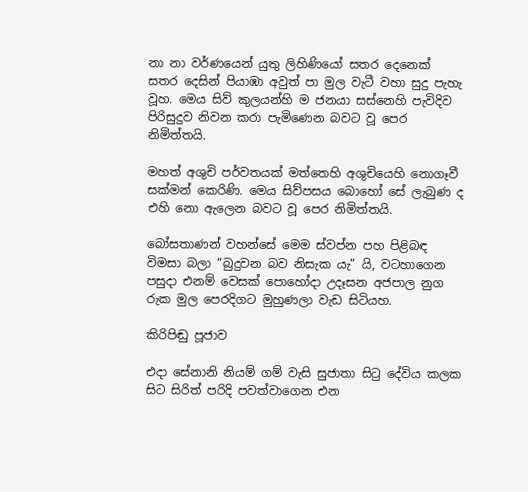නා නා වර්ණයෙන් යුතු ලිහිණියෝ සතර දෙනෙක් සතර දෙසින් පියාඹා අවුත් පා මුල වැටී වහා සුදු පැහැ වූහ. මෙය සිව් කුලයන්හි ම ජනයා සස්නෙහි පැවිදිව පිරිසුදුව නිවන කරා පැමිණෙන බවට වූ පෙර නිමිත්තයි.

මහත් අශුචි පර්වතයක් මත්තෙහි අශුචියෙහි නොගෑවී සක්මන් කෙරිණි. මෙය සිව්පසය බොහෝ සේ ලැබුණ ද එහි නො ඇලෙන බවට වූ පෙර නිමිත්තයි.

බෝසතාණන් වහන්සේ මෙම ස්වප්න පහ පිළිබඳ විමසා බලා “බුදුවන බව නිසැක යැ” යි, වටහාගෙන පසුදා එනම් වෙසක් පොහෝදා උදෑසන අජපාල නුග රුක මුල පෙරදිගට මුහුණලා වැඩ සිටියහ.

කිරිපිඬු පූජාව

එදා සේනානි නියම් ගම් වැසි සුජාතා සිටු දේවිය කලක සිට සිරිත් පරිදි පවත්වාගෙන එන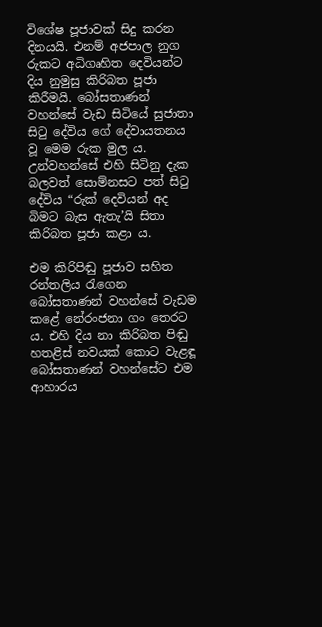විශේෂ පූජාවක් සිදු කරන දිනයයි. එනම් අජපාල නුග රුකට අධිගෘහිත දෙවියන්ට දිය නුමුසු කිරිබත පූජා කිරීමයි. බෝසතාණන් වහන්සේ වැඩ සිටියේ සුජාතා සිටු දේවිය ගේ දේවායතනය වූ මෙම රුක මුල ය. උන්වහන්සේ එහි සිටිනු දැක බලවත් සොම්නසට පත් සිටු දේවිය “රුක් දෙවියන් අද බිමට බැස ඇතැ’යි සිතා කිරිබත පූජා කළා ය.

එම කිරිපිඬු පූජාව සහිත රන්තලිය රැගෙන බෝසතාණන් වහන්සේ වැඩම කළේ නේරංජනා ගං තෙරට ය. එහි දිය නා කිරිබත පිඬු හතළිස් නවයක් කොට වැළඳූ බෝසතාණන් වහන්සේට එම ආහාරය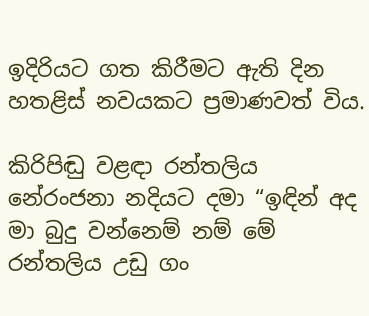ඉදිරියට ගත කිරීමට ඇති දින හතළිස් නවයකට ප්‍රමාණවත් විය.

කිරිපිඬු වළඳා රන්තලිය නේරංජනා නදියට දමා “ඉඳින් අද මා බුදු වන්නෙම් නම් මේ රන්තලිය උඩු ගං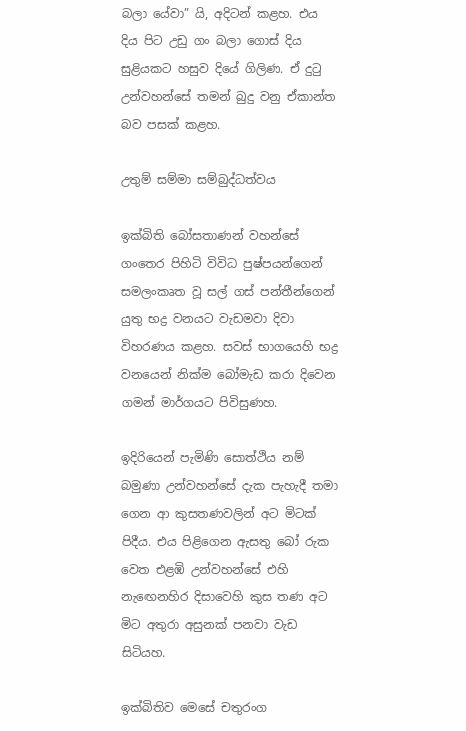බලා යේවා” යි, අදිටන් කළහ. එය දිය පිට උඩු ගං බලා ගොස් දිය සුළියකට හසුව දියේ ගිලිණ. ඒ දුටු උන්වහන්සේ තමන් බුදු වනු ඒකාන්ත බව පසක් කළහ.

උතුම් සම්මා සම්බුද්ධත්වය

ඉක්බිති බෝසතාණන් වහන්සේ ගංතෙර පිහිටි විවිධ පුෂ්පයන්ගෙන් සමලංකෘත වූ සල් ගස් පන්තීන්ගෙන් යුතු භද්‍ර වනයට වැඩමවා දිවා විහරණය කළහ. සවස් භාගයෙහි භද්‍ර වනයෙන් නික්ම බෝමැඩ කරා දිවෙන ගමන් මාර්ගයට පිවිසුණහ.

ඉදිරියෙන් පැමිණි සොත්ථිය නම් බමුණා උන්වහන්සේ දැක පැහැදී තමා ගෙන ආ කුසතණවලින් අට මිටක් පිදීය. එය පිළිගෙන ඇසතු බෝ රුක වෙත එළඹි උන්වහන්සේ එහි නැඟෙනහිර දිසාවෙහි කුස තණ අට මිට අතුරා අසුනක් පනවා වැඩ සිටියහ.

ඉක්බිතිව මෙසේ චතුරංග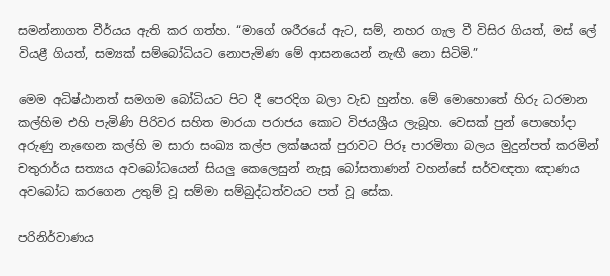සමන්නාගත වීර්යය ඇති කර ගත්හ. “මාගේ ශරීරයේ ඇට, සම්, නහර ගැල වී විසිර ගියත්, මස් ලේ වියළී ගියත්, සම්‍යක් සම්බෝධියට නොපැමිණ මේ ආසනයෙන් නැඟී නො සිටිමි.”

මෙම අධිෂ්ඨානත් සමගම බෝධියට පිට දී පෙරදිග බලා වැඩ හුන්හ. මේ මොහොතේ හිරු ධරමාන කල්හිම එහි පැමිණි පිරිවර සහිත මාරයා පරාජය කොට විජයශ්‍රීය ලැබූහ. වෙසක් පුන් පොහෝදා අරුණු නැඟෙන කල්හි ම සාරා සංඛ්‍ය කල්ප ලක්ෂයක් පුරාවට පිරූ පාරමිතා බලය මුදුන්පත් කරමින් චතුරාර්ය සත්‍යය අවබෝධයෙන් සියලු කෙලෙසුන් නැසූ බෝසතාණන් වහන්සේ සර්වඥතා ඤාණය අවබෝධ කරගෙන උතුම් වූ සම්මා සම්බුද්ධත්වයට පත් වූ සේක.

පරිනිර්වාණය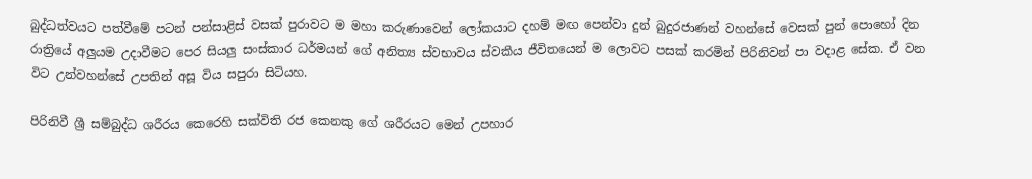බුද්ධත්වයට පත්වීමේ පටන් පන්සාළිස් වසක් පුරාවට ම මහා කරුණාවෙන් ලෝකයාට දහම් මඟ පෙන්වා දුන් බුදුරජාණන් වහන්සේ වෙසක් පුන් පොහෝ දින රාත්‍රියේ අලුයම උදාවීමට පෙර සියලු සංස්කාර ධර්මයන් ගේ අනිත්‍ය ස්වභාවය ස්වකීය ජීවිතයෙන් ම ලොවට පසක් කරමින් පිරිනිවන් පා වදාළ සේක. ඒ වන විට උන්වහන්සේ උපතින් අසූ විය සපුරා සිටියහ.

පිරිනිවී ශ්‍රී සම්බුද්ධ ශරීරය කෙරෙහි සක්විති රජ කෙනකු ගේ ශරීරයට මෙන් උපහාර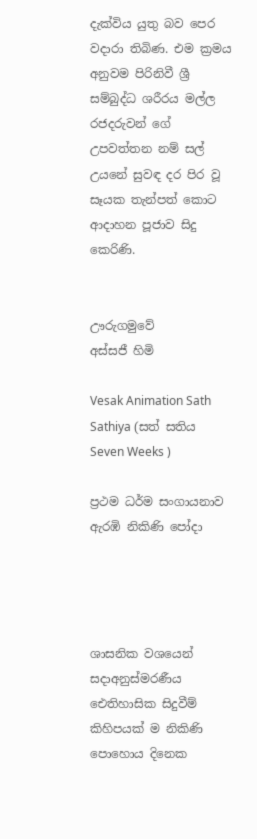දැක්විය යුතු බව පෙර වදාරා තිබිණ. එම ක්‍රමය අනුවම පිරිනිවී ශ්‍රී සම්බුද්ධ ශරීරය මල්ල රජදරුවන් ගේ උපවත්තන නම් සල් උයනේ සුවඳ දර පිර වූ සෑයක තැන්පත් කොට ආදාහන පූජාව සිදු කෙරිණි.


ඌරුගමුවේ
අස්සජී හිමි

Vesak Animation Sath Sathiya (සත් සතිය Seven Weeks )

ප්‍රථම ධර්ම සංගායනාව ඇරඹි නිකිණි පෝදා




ශාසනික වශයෙන් සදාඅනුස්මරණීය ඓතිහාසික සිදුවීම් කිහිපයක් ම නිකිණි පොහොය දිනෙක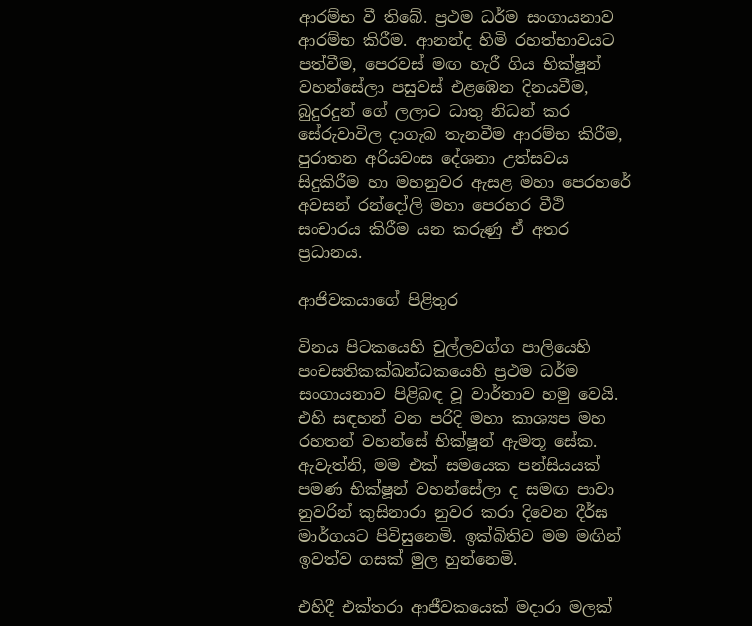ආරම්භ වී තිබේ. ප්‍රථම ධර්ම සංගායනාව ආරම්භ කිරීම. ආනන්ද හිමි රහත්භාවයට පත්වීම, පෙරවස් මඟ හැරී ගිය භික්ෂූන් වහන්සේලා පසුවස් එළඹෙන දිනයවීම, බුදුරදුන් ගේ ලලාට ධාතු නිධන් කර සේරුවාවිල දාගැබ තැනවීම ආරම්භ කිරීම, පුරාතන අරියවංස දේශනා උත්සවය සිදුකිරීම හා මහනුවර ඇසළ මහා පෙරහරේ අවසන් රන්දෝලි මහා පෙරහර වීථි සංචාරය කිරීම යන කරුණු ඒ අතර ප්‍රධානය.

ආජිවකයාගේ පිළිතුර

විනය පිටකයෙහි චුල්ලවග්ග පාලියෙහි පංචසතිකක්ඛන්ධකයෙහි ප්‍රථම ධර්ම සංගායනාව පිළිබඳ වූ වාර්තාව හමු වෙයි. එහි සඳහන් වන පරිදි මහා කාශ්‍යප මහ රහතන් වහන්සේ භික්ෂූන් ඇමතූ සේක. ඇවැත්නි, මම එක් සමයෙක පන්සියයක් පමණ භික්ෂූන් වහන්සේලා ද සමඟ පාවා නුවරින් කුසිනාරා නුවර කරා දිවෙන දීර්ඝ මාර්ගයට පිවිසුනෙමි. ඉක්බිතිව මම මඟින් ඉවත්ව ගසක් මුල හුන්නෙමි.

එහිදී එක්තරා ආජීවකයෙක් මදාරා මලක්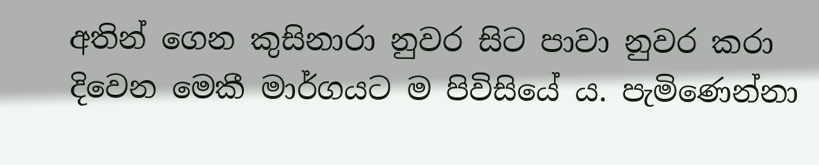අතින් ගෙන කුසිනාරා නුවර සිට පාවා නුවර කරා දිවෙන මෙකී මාර්ගයට ම පිවිසියේ ය. පැමිණෙන්නා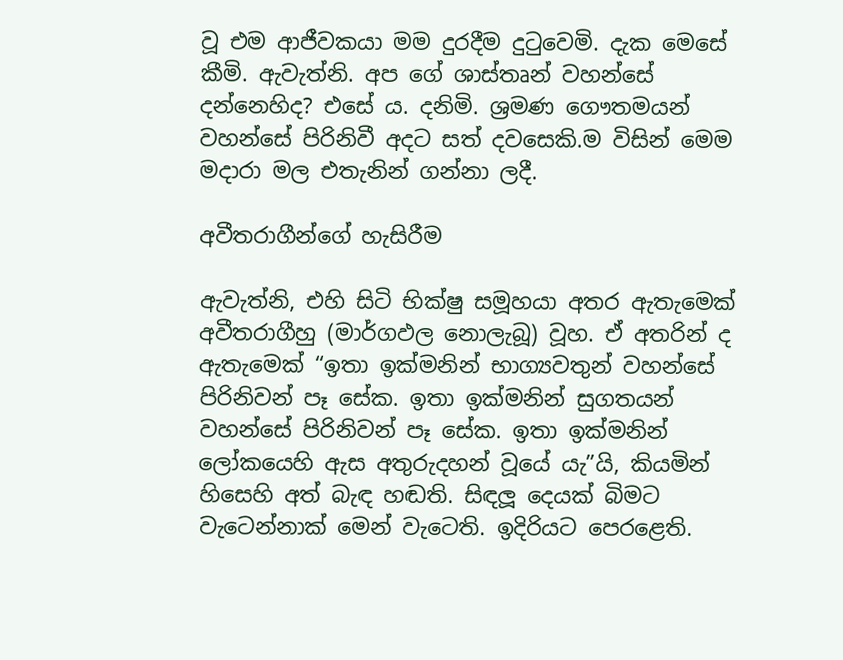වූ එම ආජීවකයා මම දුරදීම දුටුවෙමි. දැක මෙසේ කීමි. ඇවැත්නි. අප ගේ ශාස්තෘන් වහන්සේ දන්නෙහිද? එසේ ය. දනිමි. ශ්‍රමණ ගෞතමයන් වහන්සේ පිරිනිවී අදට සත් දවසෙකි.ම විසින් මෙම මදාරා මල එතැනින් ගන්නා ලදී.

අවීතරාගීන්ගේ හැසිරීම

ඇවැත්නි, එහි සිටි භික්ෂු සමූහයා අතර ඇතැමෙක් අවීතරාගීහු (මාර්ගඵල නොලැබූ) වූහ. ඒ අතරින් ද ඇතැමෙක් “ඉතා ඉක්මනින් භාග්‍යවතුන් වහන්සේ පිරිනිවන් පෑ සේක. ඉතා ඉක්මනින් සුගතයන් වහන්සේ පිරිනිවන් පෑ සේක. ඉතා ඉක්මනින් ලෝකයෙහි ඇස අතුරුදහන් වූයේ යැ”යි, කියමින් හිසෙහි අත් බැඳ හඬති. සිඳලූ දෙයක් බිමට වැටෙන්නාක් මෙන් වැටෙති. ඉදිරියට පෙරළෙති.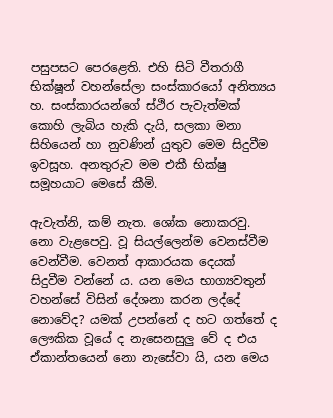පසුපසට පෙරළෙති. එහි සිටි වීතරාගී භික්ෂූන් වහන්සේලා සංස්කාරයෝ අනිත්‍යය හ. සංස්කාරයන්ගේ ස්ථිර පැවැත්මක් කොහි ලැබිය හැකි දැයි, සලකා මනා සිහියෙන් හා නුවණින් යුතුව මෙම සිදුවීම ඉවසූහ. අනතුරුව මම එකී භික්ෂු සමූහයාට මෙසේ කීමි.

ඇවැත්නි, කම් නැත. ශෝක නොකරවු. නො වැළපෙවු. වූ සියල්ලෙන්ම වෙනස්වීම වෙන්වීම. වෙනත් ආකාරයක දෙයක් සිදුවීම වන්නේ ය. යන මෙය භාග්‍යවතුන් වහන්සේ විසින් දේශනා කරන ලද්දේ නොවේද? යමක් උපන්නේ ද හට ගත්තේ ද ලෞකික වූයේ ද නැසෙනසුලු වේ ද එය ඒකාන්තයෙන් නො නැසේවා යි, යන මෙය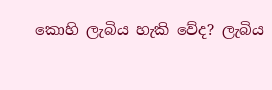කොහි ලැබිය හැකි වේද? ලැබිය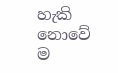හැකි නොවේ ම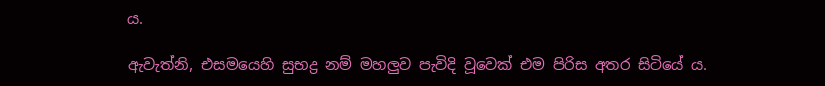ය.

ඇවැත්නි, එසමයෙහි සුභද්‍ර නම් මහලුව පැවිදි වූවෙක් එම පිරිස අතර සිටියේ ය.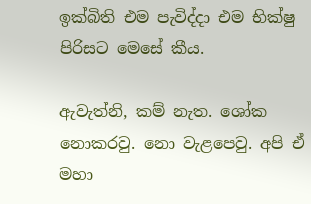ඉක්බිති එම පැවිද්දා එම භික්ෂු පිරිසට මෙසේ කීය.

ඇවැත්නි, කම් නැත. ශෝක නොකරවු. නො වැළපෙවු. අපි ඒ මහා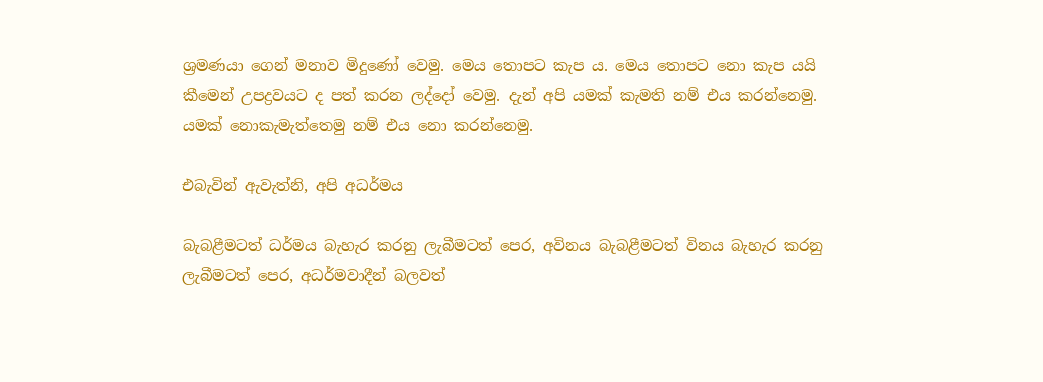ශ්‍රමණයා ගෙන් මනාව මිදුණෝ වෙමු. මෙය තොපට කැප ය. මෙය තොපට නො කැප යයි කීමෙන් උපද්‍රවයට ද පත් කරන ලද්දෝ වෙමු. දැන් අපි යමක් කැමති නම් එය කරන්නෙමු. යමක් නොකැමැත්තෙමු නම් එය නො කරන්නෙමු.

එබැවින් ඇවැත්නි, අපි අධර්මය

බැබළීමටත් ධර්මය බැහැර කරනු ලැබීමටත් පෙර, අවිනය බැබළීමටත් විනය බැහැර කරනු ලැබීමටත් පෙර, අධර්මවාදීන් බලවත්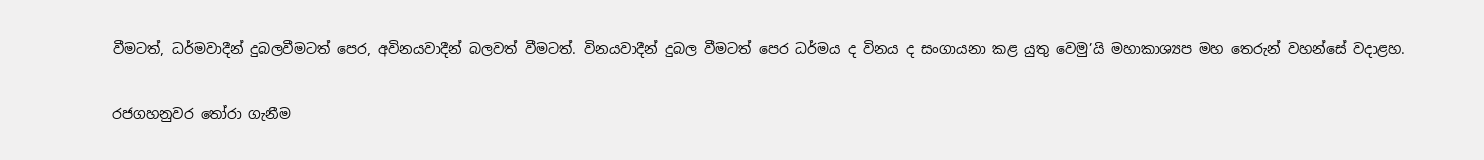වීමටත්, ධර්මවාදීන් දුබලවීමටත් පෙර, අවිනයවාදීන් බලවත් වීමටත්. විනයවාදීන් දුබල වීමටත් පෙර ධර්මය ද විනය ද සංගායනා කළ යුතු වෙමු’යි මහාකාශ්‍යප මහ තෙරුන් වහන්සේ වදාළහ.

රජගහනුවර තෝරා ගැනීම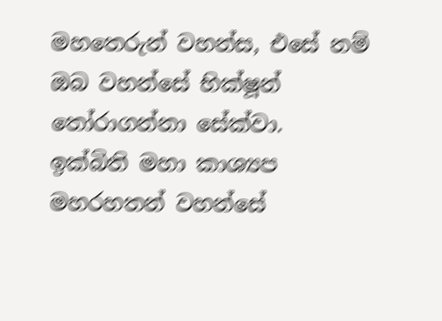මහතෙරුන් වහන්ස, එසේ නම් ඔබ වහන්සේ භික්ෂූන් තෝරාගන්නා සේක්වා. ඉක්බිති මහා කාශ්‍යප මහරහතන් වහන්සේ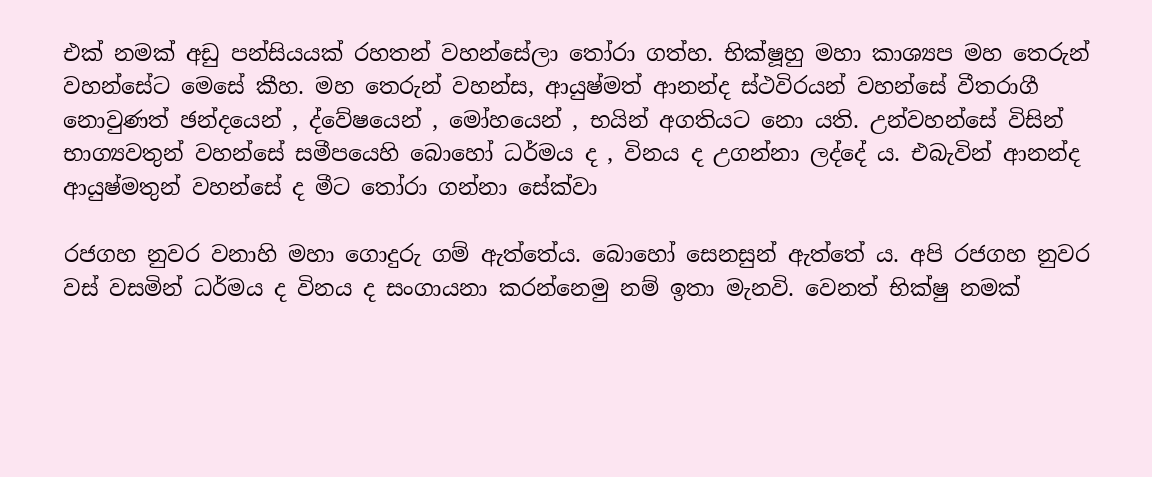එක් නමක් අඩු පන්සියයක් රහතන් වහන්සේලා තෝරා ගත්හ. භික්ෂූහු මහා කාශ්‍යප මහ තෙරුන් වහන්සේට මෙසේ කීහ. මහ තෙරුන් වහන්ස, ආයුෂ්මත් ආනන්ද ස්ථවිරයන් වහන්සේ වීතරාගී නොවුණත් ඡන්දයෙන් , ද්වේෂයෙන් , මෝහයෙන් , භයින් අගතියට නො යති. උන්වහන්සේ විසින් භාග්‍යවතුන් වහන්සේ සමීපයෙහි බොහෝ ධර්මය ද , විනය ද උගන්නා ලද්දේ ය. එබැවින් ආනන්ද ආයුෂ්මතුන් වහන්සේ ද මීට තෝරා ගන්නා සේක්වා

රජගහ නුවර වනාහි මහා ගොදුරු ගම් ඇත්තේය. බොහෝ සෙනසුන් ඇත්තේ ය. අපි රජගහ නුවර වස් වසමින් ධර්මය ද විනය ද සංගායනා කරන්නෙමු නම් ඉතා මැනවි. වෙනත් භික්ෂු නමක්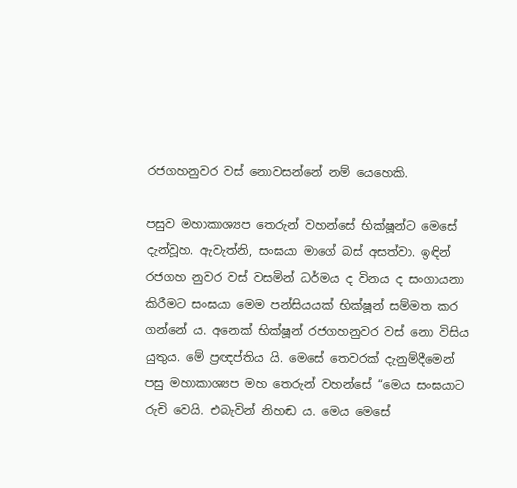රජගහනුවර වස් නොවසන්නේ නම් යෙහෙකි.

පසුව මහාකාශ්‍යප තෙරුන් වහන්සේ භික්ෂූන්ට මෙසේ දැන්වූහ. ඇවැත්නි, සංඝයා මාගේ බස් අසත්වා. ඉඳින් රජගහ නුවර වස් වසමින් ධර්මය ද විනය ද සංගායනා කිරීමට සංඝයා මෙම පන්සියයක් භික්ෂූන් සම්මත කර ගන්නේ ය. අනෙක් භික්ෂූන් රජගහනුවර වස් නො විසිය යුතුය. මේ ප්‍රඥප්තිය යි. මෙසේ තෙවරක් දැනුම්දීමෙන් පසු මහාකාශ්‍යප මහ තෙරුන් වහන්සේ “මෙය සංඝයාට රුචි වෙයි. එබැවින් නිහඬ ය. මෙය මෙසේ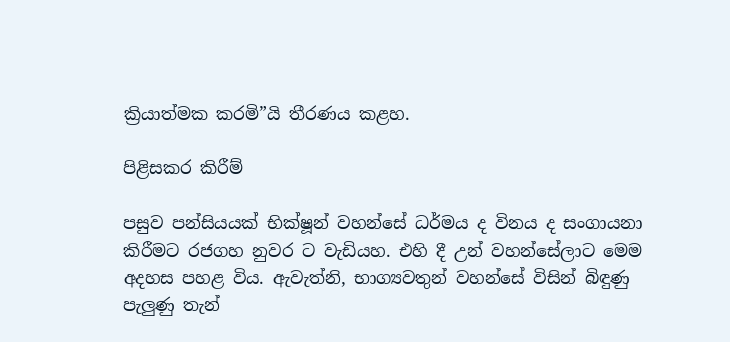ක්‍රියාත්මක කරමි”යි තීරණය කළහ.

පිළිසකර කිරීම්

පසුව පන්සියයක් භික්ෂූන් වහන්සේ ධර්මය ද විනය ද සංගායනා කිරීමට රජගහ නුවර ට වැඩියහ. එහි දී උන් වහන්සේලාට මෙම අදහස පහළ විය. ඇවැත්නි, භාග්‍යවතුන් වහන්සේ විසින් බිඳුණු පැලුණු තැන්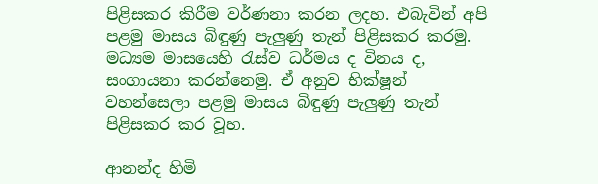පිළිසකර කිරීම වර්ණනා කරන ලදහ. එබැවින් අපි පළමු මාසය බිඳුණු පැලුණු තැන් පිළිසකර කරමු. මධ්‍යම මාසයෙහි රැස්ව ධර්මය ද විනය ද, සංගායනා කරන්නෙමු. ඒ අනුව භික්ෂූන් වහන්සෙලා පළමු මාසය බිඳුණු පැලුණු තැන් පිළිසකර කර වූහ.

ආනන්ද හිමි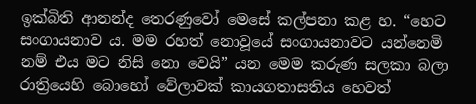ඉක්බිති ආනන්ද තෙරණුවෝ මෙසේ කල්පනා කළ හ. “හෙට සංගායනාව ය. මම රහත් නොවූයේ සංගායනාවට යන්නෙමි නම් එය මට නිසි නො වෙයි” යන මෙම කරුණ සලකා බලා රාත්‍රියෙහි බොහෝ වේලාවක් කායගතාසතිය හෙවත්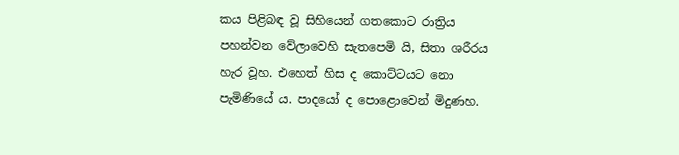කය පිළිබඳ වූ සිහියෙන් ගතකොට රාත්‍රිය පහන්වන වේලාවෙහි සැතපෙමි යි, සිතා ශරීරය හැර වූහ. එහෙත් හිස ද කොට්ටයට නො පැමිණියේ ය. පාදයෝ ද පොළොවෙන් මිදුණහ.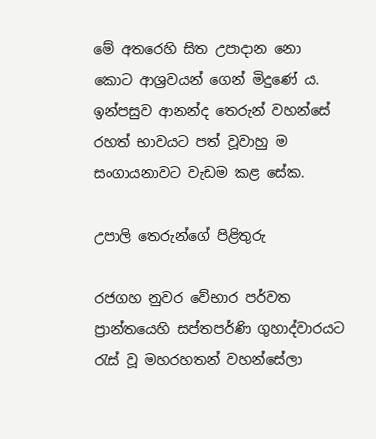මේ අතරෙහි සිත උපාදාන නො කොට ආශ්‍රවයන් ගෙන් මිදුණේ ය. ඉන්පසුව ආනන්ද තෙරුන් වහන්සේ රහත් භාවයට පත් වූවාහු ම සංගායනාවට වැඩම කළ සේක.

උපාලි තෙරුන්ගේ පිළිතුරු

රජගහ නුවර වේභාර පර්වත ප්‍රාන්තයෙහි සප්තපර්ණි ගුහාද්වාරයට රැස් වූ මහරහතන් වහන්සේලා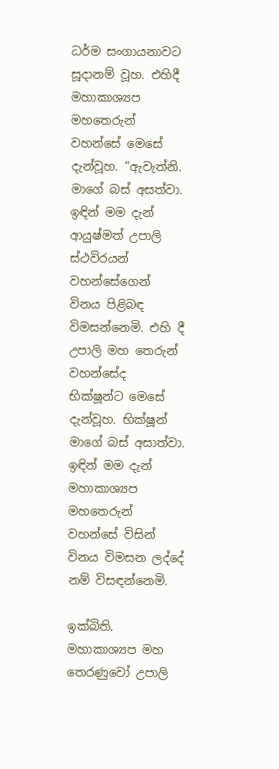ධර්ම සංගායනාවට සූදානම් වූහ. එහිදී මහාකාශ්‍යප මහතෙරුන් වහන්සේ මෙසේ දැන්වූහ. “ඇවැත්නි. මාගේ බස් අසත්වා. ඉඳින් මම දැන් ආයුෂ්මත් උපාලි ස්ථවිරයන් වහන්සේගෙන් විනය පිළිබඳ විමසන්නෙමි. එහි දී උපාලි මහ තෙරුන් වහන්සේද භික්ෂූන්ට මෙසේ දැන්වූහ. භික්ෂූන් මාගේ බස් අසාත්වා. ඉඳින් මම දැන් මහාකාශ්‍යප මහතෙරුන් වහන්සේ විසින් විනය විමසන ලද්දේ නම් විසඳන්නෙමි.

ඉක්බිති. මහාකාශ්‍යප මහ තෙරණුවෝ උපාලි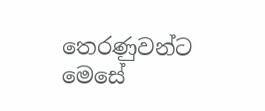තෙරණුවන්ට මෙසේ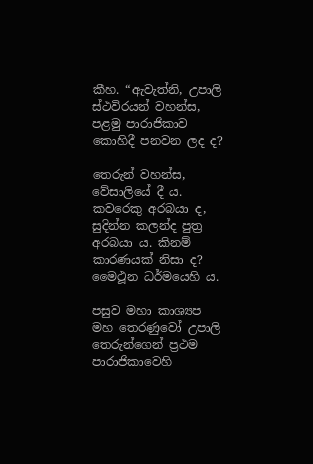කීහ. “ඇවැත්නි, උපාලි ස්ථවිරයන් වහන්ස, පළමු පාරාජිකාව කොහිදී පනවන ලද ද?

තෙරුන් වහන්ස, වේසාලියේ දී ය. කවරෙකු අරබයා ද, සුදින්න කලන්ද පුත්‍ර අරබයා ය. කිනම් කාරණයක් නිසා ද? මෛථූන ධර්මයෙහි ය.

පසුව මහා කාශ්‍යප මහ තෙරණුවෝ උපාලි තෙරුන්ගෙන් ප්‍රථම පාරාජිකාවෙහි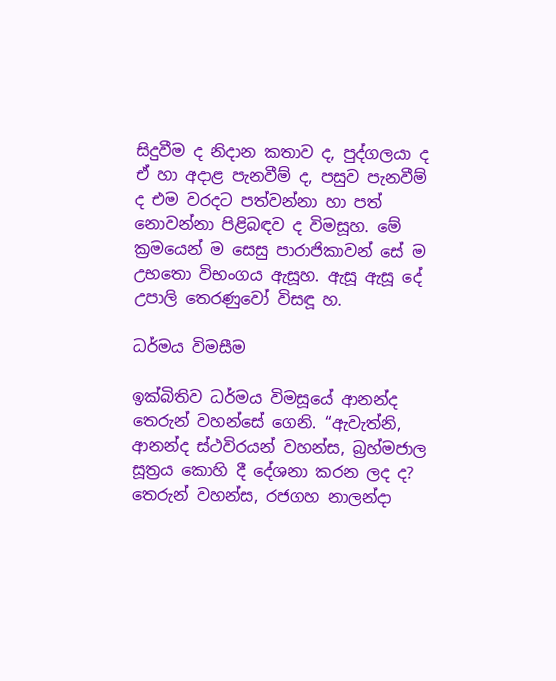සිදුවීම ද නිදාන කතාව ද, පුද්ගලයා ද ඒ හා අදාළ පැනවීම් ද, පසුව පැනවීම් ද එම වරදට පත්වන්නා හා පත් නොවන්නා පිළිබඳව ද විමසූහ. මේ ක්‍රමයෙන් ම සෙසු පාරාජිකාවන් සේ ම උභතො විභංගය ඇසූහ. ඇසූ ඇසූ දේ උපාලි තෙරණුවෝ විසඳූ හ.

ධර්මය විමසීම

ඉක්බිතිව ධර්මය විමසූයේ ආනන්ද තෙරුන් වහන්සේ ගෙනි. “ඇවැත්නි, ආනන්ද ස්ථවිරයන් වහන්ස, බ්‍රහ්මජාල සූත්‍රය කොහි දී දේශනා කරන ලද ද? තෙරුන් වහන්ස, රජගහ නාලන්දා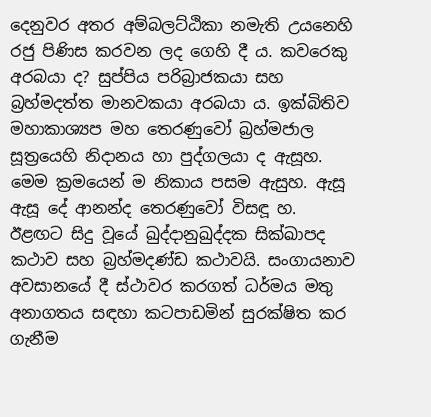දෙනුවර අතර අම්බලට්ඨිකා නමැති උයනෙහි රජු පිණිස කරවන ලද ගෙහි දී ය. කවරෙකු අරබයා ද? සුප්පිය පරිබ්‍රාජකයා සහ බ්‍රහ්මදත්ත මානවකයා අරබයා ය. ඉක්බිතිව මහාකාශ්‍යප මහ තෙරණුවෝ බ්‍රහ්මජාල සූත්‍රයෙහි නිදානය හා පුද්ගලයා ද ඇසූහ. මෙම ක්‍රමයෙන් ම නිකාය පසම ඇසුහ. ඇසූ ඇසූ දේ ආනන්ද තෙරණුවෝ විසඳූ හ. ඊළඟට සිදු වූයේ ඛුද්දානුඛුද්දක සික්ඛාපද කථාව සහ බ්‍රහ්මදණ්ඩ කථාවයි. සංගායනාව අවසානයේ දී ස්ථාවර කරගත් ධර්මය මතු අනාගතය සඳහා කටපාඩමින් සුරක්ෂිත කර ගැනීම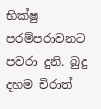භික්ෂු පරම්පරාවනට පවරා දුනි. බුදු දහම චිරාත්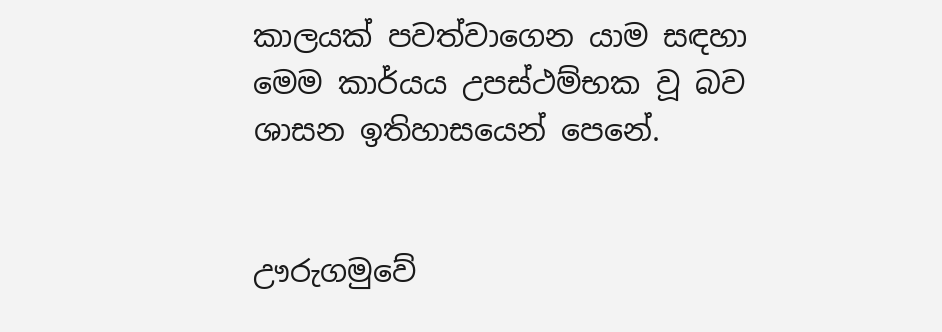කාලයක් පවත්වාගෙන යාම සඳහා මෙම කාර්යය උපස්ථම්භක වූ බව ශාසන ඉතිහාසයෙන් පෙනේ.


ඌරුගමුවේ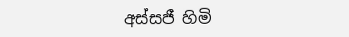අස්සජී හිමි